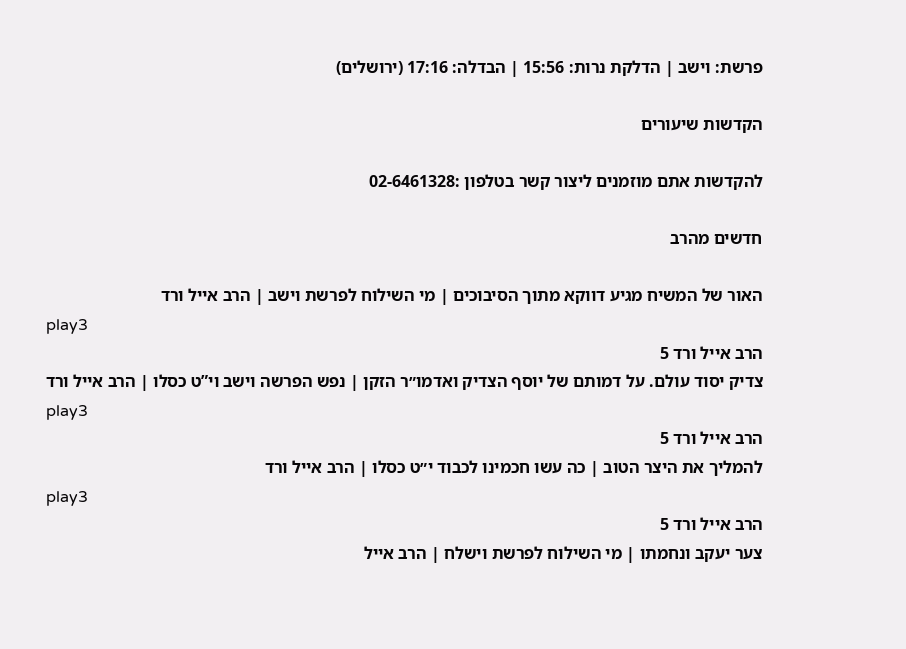פרשת: וישב | הדלקת נרות: 15:56 | הבדלה: 17:16 (ירושלים)

הקדשות שיעורים

להקדשות אתם מוזמנים ליצור קשר בטלפון :02-6461328

חדשים מהרב

האור של המשיח מגיע דווקא מתוך הסיבוכים | מי השילוח לפרשת וישב | הרב אייל ורד
play3
הרב אייל ורד 5
צדיק יסוד עולם. על דמותם של יוסף הצדיק ואדמו״ר הזקן | נפש הפרשה וישב וי”ט כסלו | הרב אייל ורד
play3
הרב אייל ורד 5
להמליך את היצר הטוב | כה עשו חכמינו לכבוד י״ט כסלו | הרב אייל ורד
play3
הרב אייל ורד 5
צער יעקב ונחמתו | מי השילוח לפרשת וישלח | הרב אייל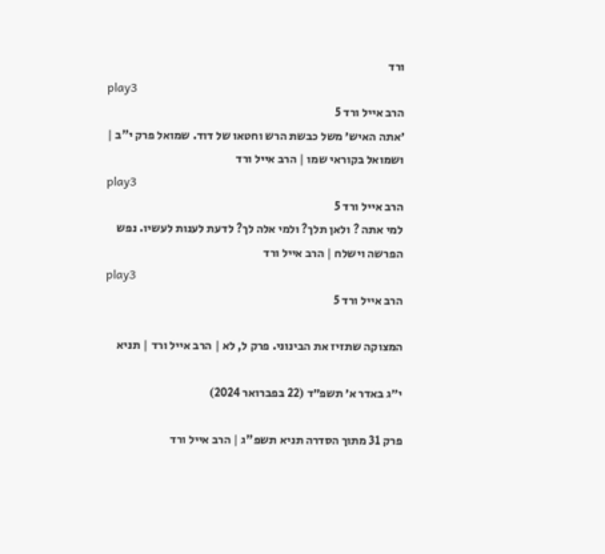ורד
play3
הרב אייל ורד 5
׳אתה האיש׳ משל כבשת הרש וחטאו של דוד. שמואל פרק י”ב | ושמואל בקוראי שמו | הרב אייל ורד
play3
הרב אייל ורד 5
למי אתה ? ולאן תלך? ולמי אלה לך? לדעת לענות לעשיו. נפש הפרשה וישלח | הרב אייל ורד
play3
הרב אייל ורד 5

המצוקה שתזיז את הבינוני. פרק ל, לא | הרב אייל ורד | תניא

י״ג באדר א׳ תשפ״ד (22 בפברואר 2024)

פרק 31 מתוך הסדרה תניא תשפ"ג | הרב אייל ורד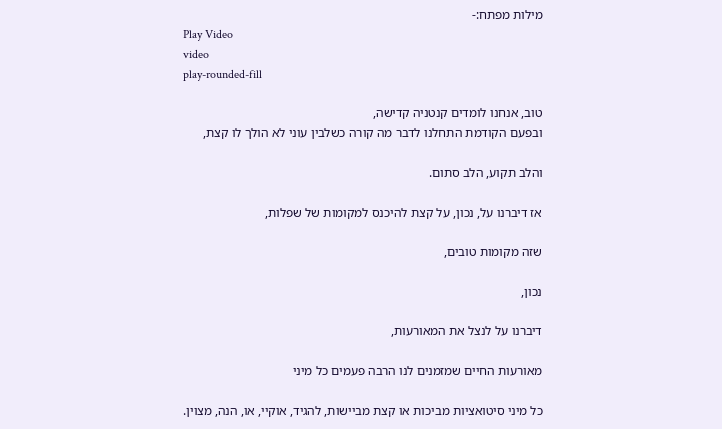מילות מפתח:-
Play Video
video
play-rounded-fill

טוב, אנחנו לומדים קנטניה קדישה,
ובפעם הקודמת התחלנו לדבר מה קורה כשלבין עוני לא הולך לו קצת,

והלב תקוע, הלב סתום.

אז דיברנו על, נכון, על קצת להיכנס למקומות של שפלות,

שזה מקומות טובים,

נכון,

דיברנו על לנצל את המאורעות,

מאורעות החיים שמזמנים לנו הרבה פעמים כל מיני

כל מיני סיטואציות מביכות או קצת מביישות, להגיד, אוקיי, או, הנה, מצוין.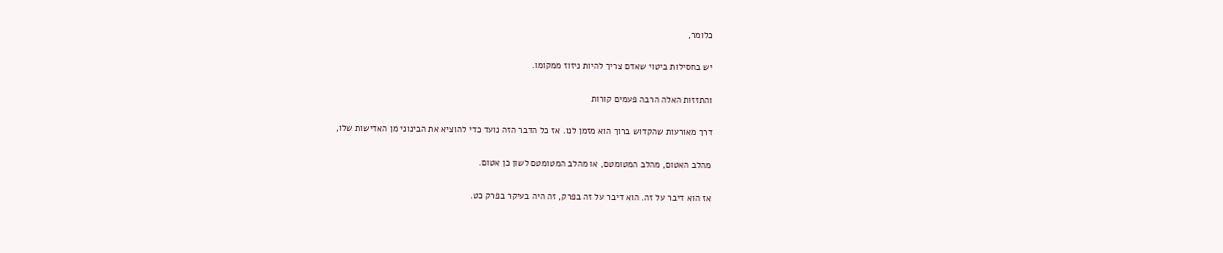כלומר,

יש בחסילות ביטוי שאדם צריך להיות ניזוז ממקומו.

והתזזות האלה הרבה פעמים קורות

דרך מאורעות שהקדוש ברוך הוא מזמן לנו. אז כל הדבר הזה נועד כדי להוציא את הבינוני מן האדישות שלו,

מהלב האטום, מהלב המטומטם, או מהלב המטומטם לשון כן אטום.

אז הוא דיבר על זה. הוא דיבר על זה בפרק, זה היה בעיקר בפרק כט.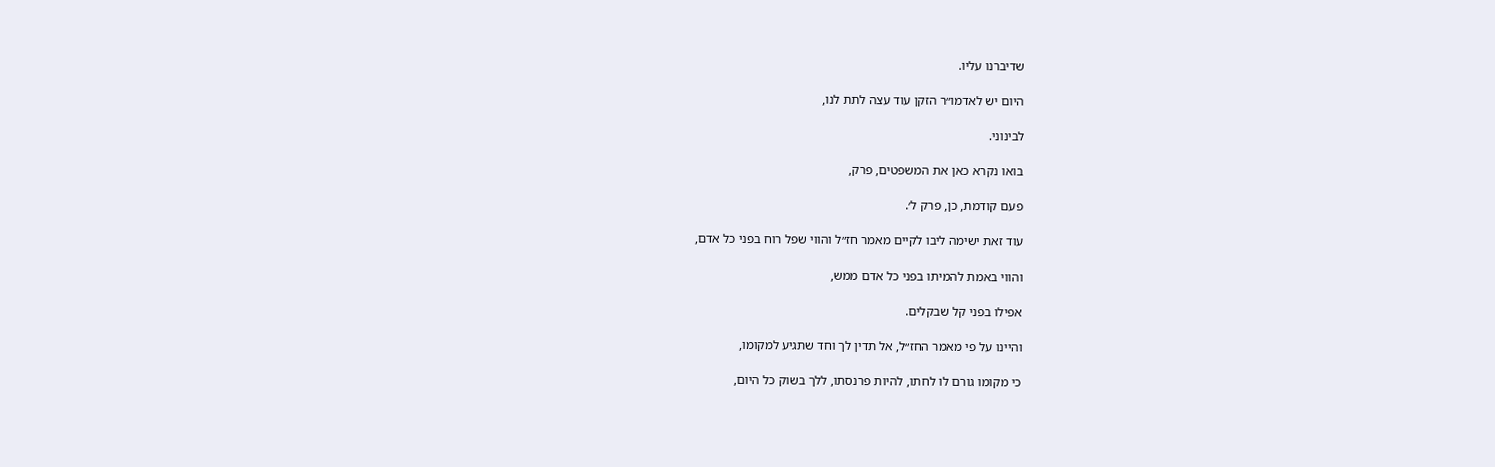שדיברנו עליו.

היום יש לאדמו״ר הזקן עוד עצה לתת לנו,

לבינוני.

בואו נקרא כאן את המשפטים, פרק,

פעם קודמת, כן, פרק ל׳.

עוד זאת ישימה ליבו לקיים מאמר חז״ל והווי שפל רוח בפני כל אדם,

והווי באמת להמיתו בפני כל אדם ממש,

אפילו בפני קל שבקלים.

והיינו על פי מאמר החז״ל, אל תדין לך וחד שתגיע למקומו,

כי מקומו גורם לו לחתו, להיות פרנסתו, ללך בשוק כל היום,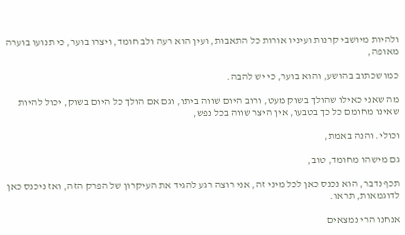ולהיות מיושבי קרנות ועיניו אורות כל התאבות, ועין הוא רעה ולב חומד, ויצרו בוער, כי תנועו בוערה מאופה,

כמו שכתוב בהושע, והוא בוער, כי יש להבה.

מה שאני כאילו שהולך בשוק מעט, ורוב היום שווה ביתו, וגם אם הולך כל היום בשוק, יכול להיות שאינו מחומם כל כך בטבעו, אין היצר שווה בכל נפש,

וכולי. והנה באמת,

גם מישהו מחומד, טוב,

תכף נדבר, הוא נכנס כאן לכל מיני זה, אני רוצה רגע להגיד את העיקרון של הפרק הזה, ואז ניכנס כאן לדוגמאות, תראו.

אנחנו הרי נמצאים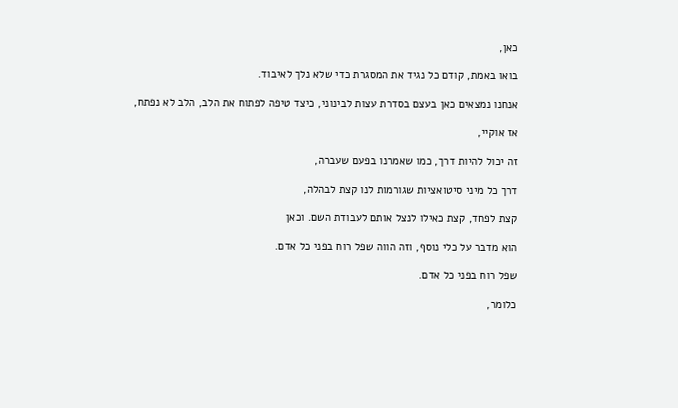כאן,

בואו באמת, קודם כל נגיד את המסגרת כדי שלא נלך לאיבוד.

אנחנו נמצאים כאן בעצם בסדרת עצות לבינוני, כיצד טיפה לפתוח את הלב, הלב לא נפתח,

אז אוקיי,

זה יכול להיות דרך, כמו שאמרנו בפעם שעברה,

דרך כל מיני סיטואציות שגורמות לנו קצת לבהלה,

קצת לפחד, קצת כאילו לנצל אותם לעבודת השם. וכאן

הוא מדבר על כלי נוסף, וזה הווה שפל רוח בפני כל אדם.

שפל רוח בפני כל אדם.

כלומר,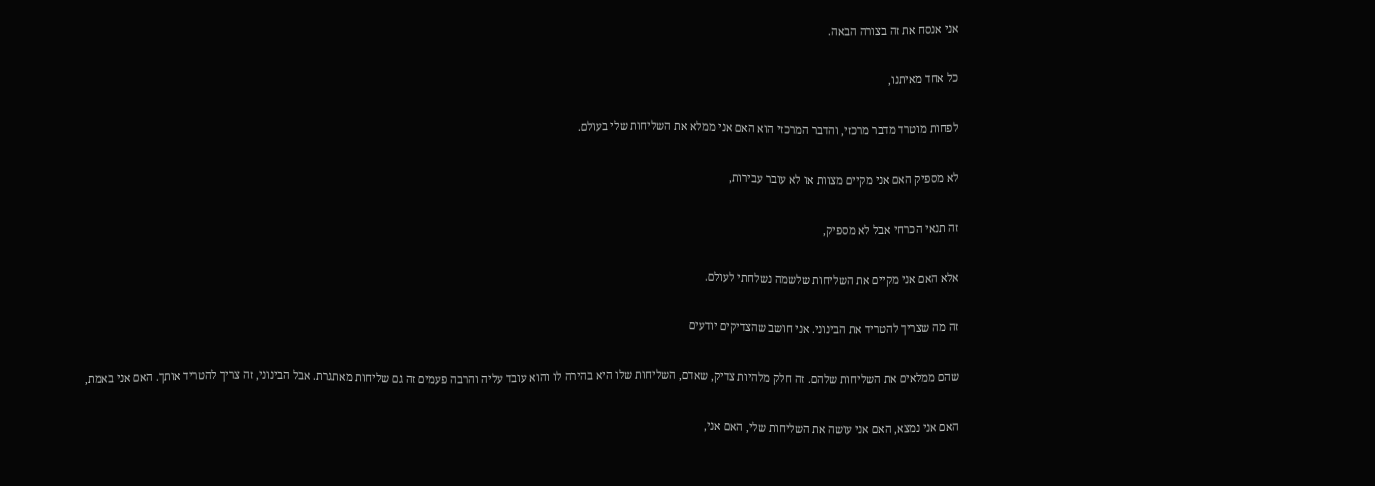אני אנסח את זה בצורה הבאה.

כל אחד מאיתנו,

לפחות מוטרד מדבר מרכזי, והדבר המרכזי הוא האם אני ממלא את השליחות שלי בעולם.

לא מספיק האם אני מקיים מצוות או לא עובר עבירות,

זה תנאי הכרחי אבל לא מספיק,

אלא האם אני מקיים את השליחות שלשמה נשלחתי לעולם.

זה מה שצריך להטריד את הבינוני. אני חושב שהצדיקים יודעים

שהם ממלאים את השליחות שלהם. זה חלק מלהיות צדיק, שאדם, השליחות שלו היא בהירה לו והוא עובד עליה והרבה פעמים זה גם שליחות מאתגרת. אבל הבינוני, זה צריך להטריד אותך. האם אני באמת,

האם אני נמצא, האם אני עושה את השליחות שלי, האם אני,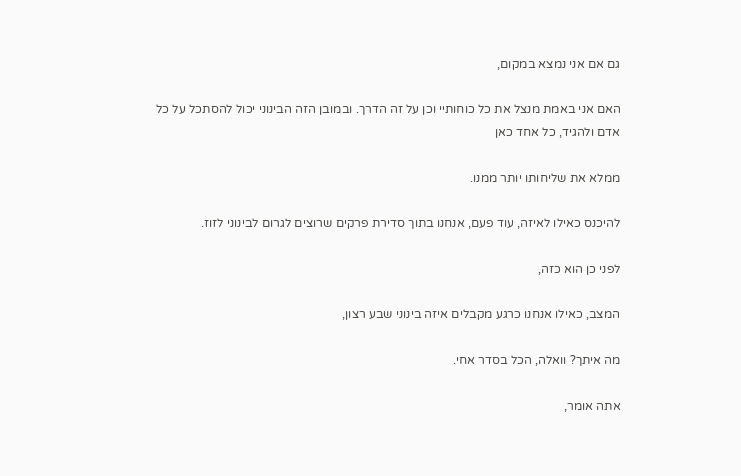גם אם אני נמצא במקום,

האם אני באמת מנצל את כל כוחותיי וכן על זה הדרך. ובמובן הזה הבינוני יכול להסתכל על כל אדם ולהגיד, כל אחד כאן

ממלא את שליחותו יותר ממנו.

להיכנס כאילו לאיזה, עוד פעם, אנחנו בתוך סדירת פרקים שרוצים לגרום לבינוני לזוז.

לפני כן הוא כזה,

המצב, כאילו אנחנו כרגע מקבלים איזה בינוני שבע רצון,

מה איתך? וואלה, הכל בסדר אחי.

אתה אומר,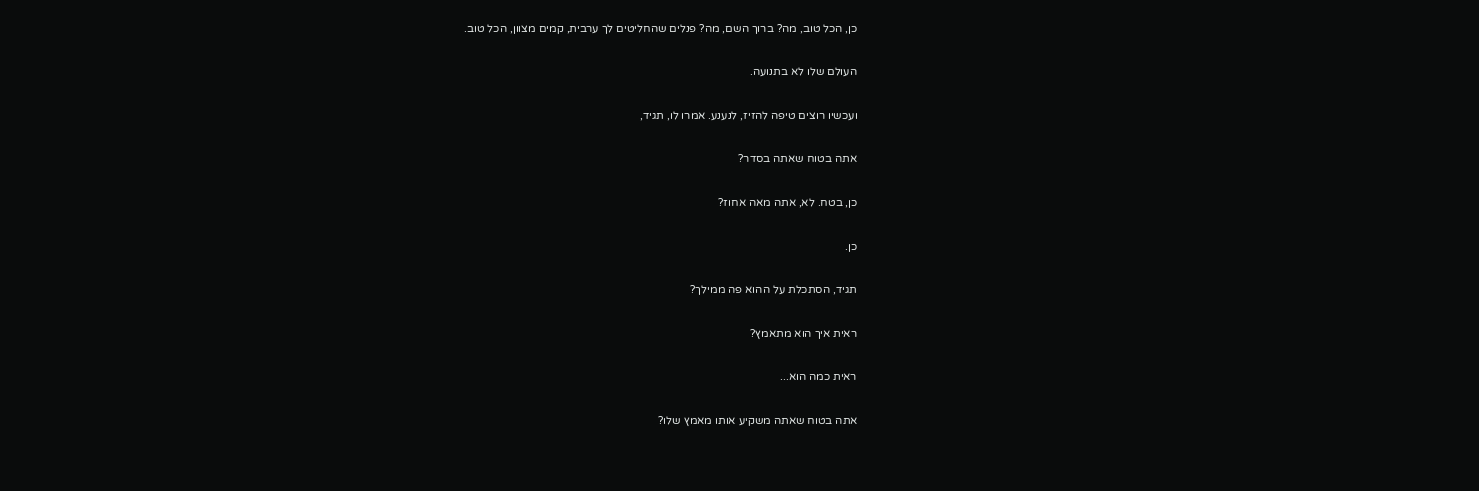כן, הכל טוב, מה? ברוך השם, מה? פנלים שהחליטים לך ערבית, קמים מצוון, הכל טוב.

העולם שלו לא בתנועה.

ועכשיו רוצים טיפה להזיז, לנענע. אמרו לו, תגיד,

אתה בטוח שאתה בסדר?

כן, בטח. לא, אתה מאה אחוז?

כן.

תגיד, הסתכלת על ההוא פה ממילך?

ראית איך הוא מתאמץ?

ראית כמה הוא...

אתה בטוח שאתה משקיע אותו מאמץ שלו?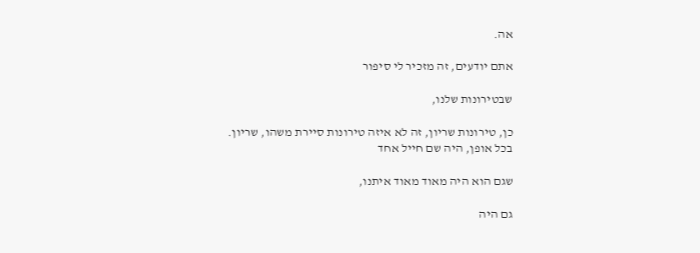אה.

אתם יודעים, זה מזכיר לי סיפור

שבטירונות שלנו,

כן, טירונות שריון, זה לא איזה טירונות סיירת משהו, שריון. בכל אופן, היה שם חייל אחד

שגם הוא היה מאוד מאוד איתנו,

גם היה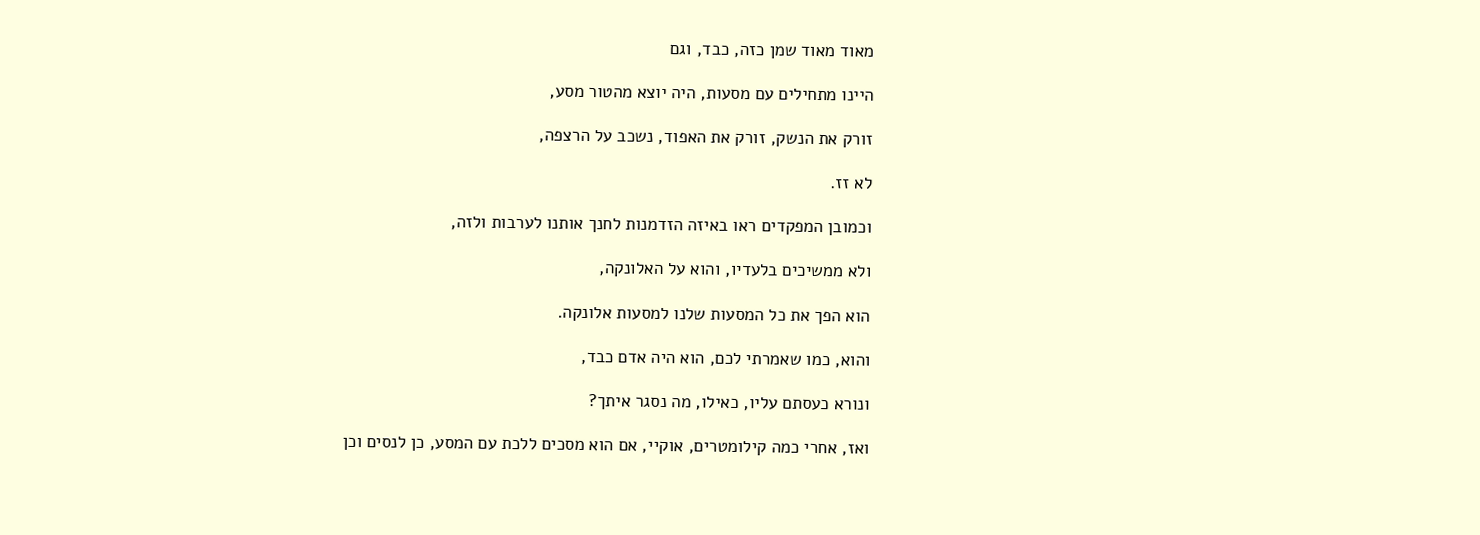מאוד מאוד שמן כזה, כבד, וגם

היינו מתחילים עם מסעות, היה יוצא מהטור מסע,

זורק את הנשק, זורק את האפוד, נשכב על הרצפה,

לא זז.

וכמובן המפקדים ראו באיזה הזדמנות לחנך אותנו לערבות ולזה,

ולא ממשיכים בלעדיו, והוא על האלונקה,

הוא הפך את כל המסעות שלנו למסעות אלונקה.

והוא, כמו שאמרתי לכם, הוא היה אדם כבד,

ונורא כעסתם עליו, כאילו, מה נסגר איתך?

ואז, אחרי כמה קילומטרים, אוקיי, אם הוא מסכים ללכת עם המסע, כן לנסים וכן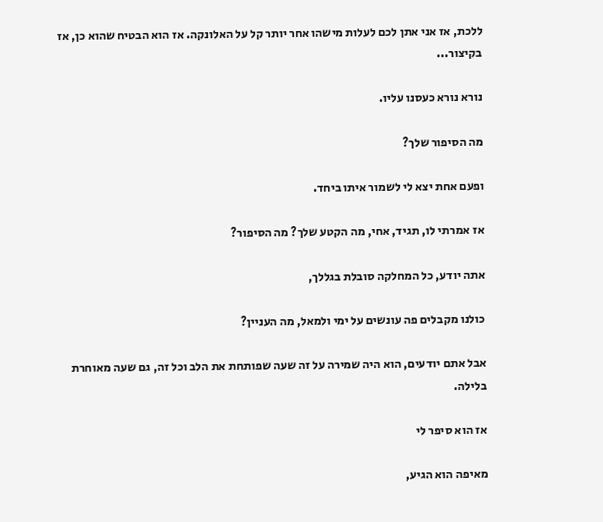ללכת, אז אני אתן לכם לעלות מישהו אחר יותר קל על האלונקה. אז הוא הבטיח שהוא כן, אז בקיצור...

נורא נורא כעסנו עליו.

מה הסיפור שלך?

ופעם אחת יצא לי לשמור איתו ביחד.

אז אמרתי לו, תגיד, אחי, מה הקטע שלך? מה הסיפור?

אתה יודע, כל המחלקה סובלת בגללך,

כולנו מקבלים פה עונשים על ימי ולמאל, מה העניין?

אבל אתם יודעים, הוא היה שמירה על זה שעה שפותחת את הלב וכל זה, גם שעה מאוחרת בלילה.

אז הוא סיפר לי

מאיפה הוא הגיע,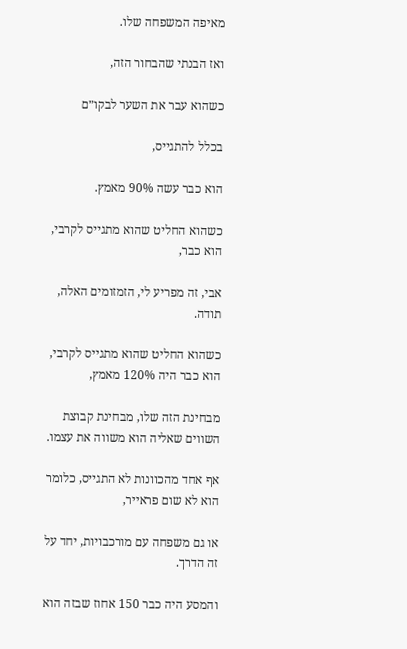מאיפה המשפחה שלו.

ואז הבנתי שהבחור הזה,

כשהוא עבר את השער לבקו״ם

בכלל להתגייס,

הוא כבר עשה 90% מאמץ.

כשהוא החליט שהוא מתגייס לקרבי, הוא כבר,

אבי, זה מפריע לי, הזמזומים האלה, תודה.

כשהוא החליט שהוא מתגייס לקרבי, הוא כבר היה 120% מאמץ,

מבחינת הזה שלו, מבחינת קבוצת השווים שאליה הוא משווה את עצמו.

אף אחד מהכוונות לא התגייס, כלומר הוא לא שום פראייר,

או גם משפחה עם מורכבויות, יחד על זה הדרך.

והמסע היה כבר 150 אחוז שבזה הוא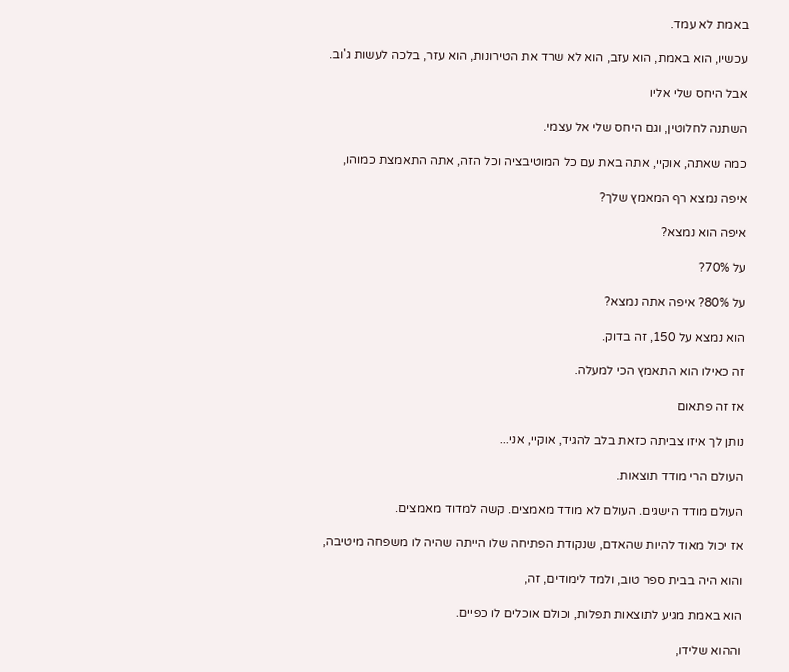באמת לא עמד.

עכשיו, הוא באמת, הוא עזב, הוא לא שרד את הטירונות, הוא עזר, בלכה לעשות ג'וב.

אבל היחס שלי אליו

השתנה לחלוטין, וגם היחס שלי אל עצמי.

כמה שאתה, אוקיי, אתה באת עם כל המוטיבציה וכל הזה, אתה התאמצת כמוהו,

איפה נמצא רף המאמץ שלך?

איפה הוא נמצא?

על 70%?

על 80%? איפה אתה נמצא?

הוא נמצא על 150, זה בדוק.

זה כאילו הוא התאמץ הכי למעלה.

אז זה פתאום

נותן לך איזו צביתה כזאת בלב להגיד, אוקיי, אני...

העולם הרי מודד תוצאות.

העולם מודד הישגים. העולם לא מודד מאמצים. קשה למדוד מאמצים.

אז יכול מאוד להיות שהאדם, שנקודת הפתיחה שלו הייתה שהיה לו משפחה מיטיבה,

והוא היה בבית ספר טוב, ולמד לימודים, זה,

הוא באמת מגיע לתוצאות תפלות, וכולם אוכלים לו כפיים.

וההוא שלידו,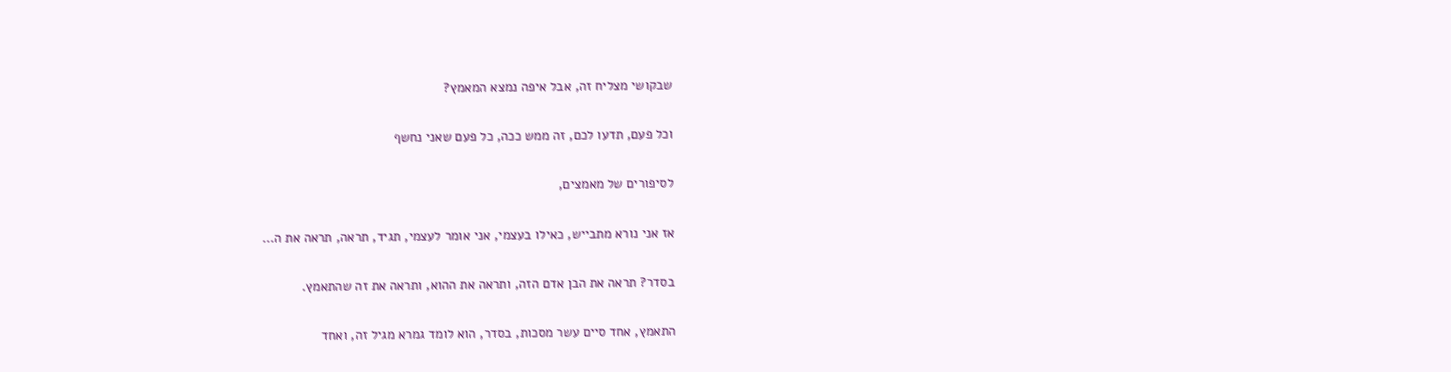שבקושי מצליח זה, אבל איפה נמצא המאמץ?

וכל פעם, תדעו לכם, זה ממש ככה, כל פעם שאני נחשף

לסיפורים של מאמצים,

אז אני נורא מתבייש, כאילו בעצמי, אני אומר לעצמי, תגיד, תראה, תראה את ה...

בסדר? תראה את הבן אדם הזה, ותראה את ההוא, ותראה את זה שהתאמץ.

התאמץ, אחד סיים עשר מסכות, בסדר, הוא לומד גמרא מגיל זה, ואחד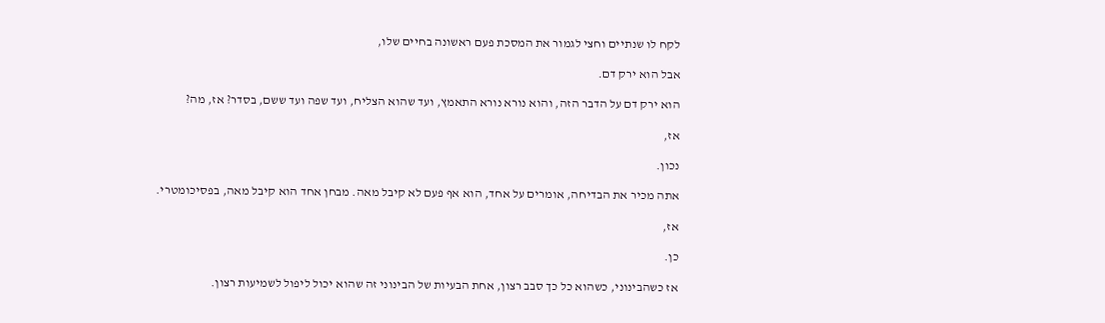לקח לו שנתיים וחצי לגמור את המסכת פעם ראשונה בחיים שלו,

אבל הוא ירק דם.

הוא ירק דם על הדבר הזה, והוא נורא נורא התאמץ, ועד שהוא הצליח, ועד שפה ועד ששם, בסדר? אז, מה?

אז,

נכון.

אתה מכיר את הבדיחה, אומרים על אחד, הוא אף פעם לא קיבל מאה. מבחן אחד הוא קיבל מאה, בפסיכומטרי.

אז,

כן.

אז כשהבינוני, כשהוא כל כך סבב רצון, אחת הבעיות של הבינוני זה שהוא יכול ליפול לשמיעות רצון.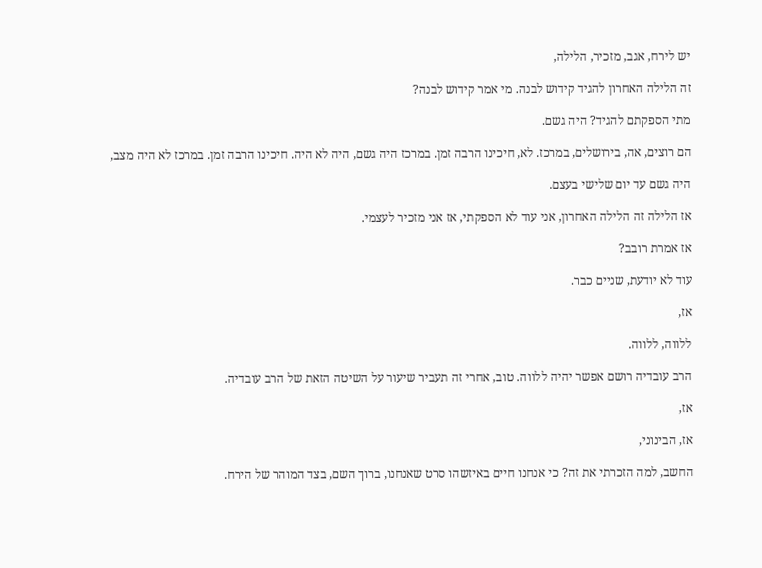יש לירח, אגב, מזכיר, הלילה,

זה הלילה האחרון להגיד קידוש לבנה. מי אמר קידוש לבנה?

מתי הספקתם להגיד? היה גשם.

הם רוצים, אה, בירושלים, במרכז. לא, חיכינו הרבה זמן. במרכז היה גשם, היה לא היה. חיכינו הרבה זמן. במרכז לא היה מצב,

היה גשם עד יום שלישי בעצם.

אז הלילה זה הלילה האחרון, אני עוד לא הספקתי, אז אני מזכיר לעצמי.

אז אמרת רובב?

עוד לא יודעת, שניים כבר.

אז,

ללווה, ללווה.

הרב עובדיה רושם אפשר יהיה ללווה. טוב, אחרי זה תעביר שיעור על השיטה הזאת של הרב עובדיה.

אז,

אז, הבינוני,

החשב, למה הזכרתי את זה? כי אנחנו חיים באיזשהו סרט שאנחנו, ברוך השם, בצד המוהר של הירח.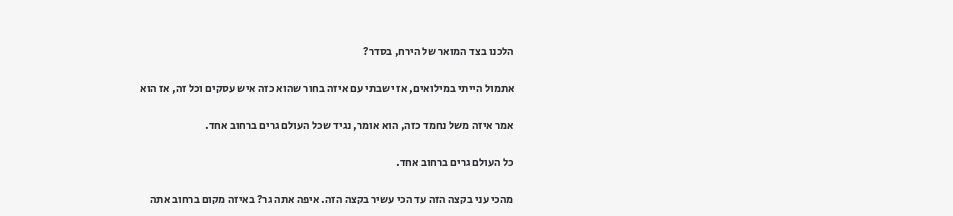הלכנו בצד המואר של הירח, בסדר?

אתמול הייתי במילואים, אז ישבתי עם איזה בחור שהוא כזה איש עסקים וכל זה, אז הוא

אמר איזה משל נחמד כזה, הוא אומר, נגיד שכל העולם גרים ברחוב אחד.

כל העולם גרים ברחוב אחד.

מהכי עני בקצה הזה עד הכי עשיר בקצה הזה. איפה אתה גר? באיזה מקום ברחוב אתה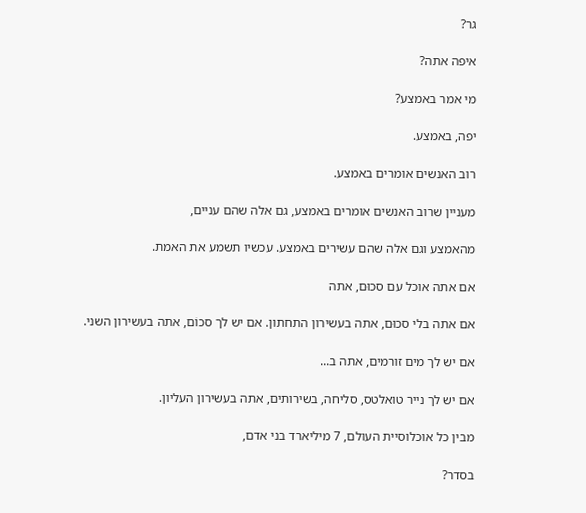גר?

איפה אתה?

מי אמר באמצע?

יפה, באמצע.

רוב האנשים אומרים באמצע.

מעניין שרוב האנשים אומרים באמצע, גם אלה שהם עניים,

מהאמצע וגם אלה שהם עשירים באמצע. עכשיו תשמע את האמת.

אם אתה אוכל עם סכוּם, אתה

אם אתה בלי סכוּם, אתה בעשירון התחתון. אם יש לך סכוֹם, אתה בעשירון השני.

אם יש לך מים זורמים, אתה ב...

אם יש לך נייר טואלטס, סליחה, בשירותים, אתה בעשירון העליון.

מבין כל אוכלוסיית העולם, 7 מיליארד בני אדם,

בסדר?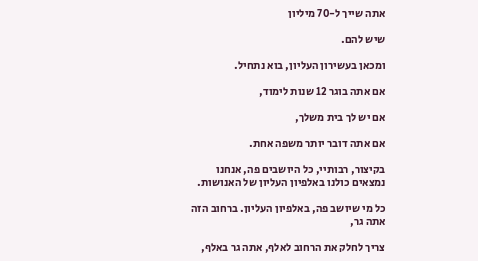אתה שייך ל-70 מיליון

שיש להם.

ומכאן בעשירון העליון, בוא נתחיל.

אם אתה בוגר 12 שנות לימוד,

אם יש לך בית משלך,

אם אתה דובר יותר משפה אחת.

בקיצור, רבותיי, כל היושבים פה, אנחנו נמצאים כולנו באלפיון העליון של האנושות.

כל מי שיושב פה, באלפיון העליון. ברחוב הזה אתה גר,

צריך לחלק את הרחוב לאלף, אתה גר באלף,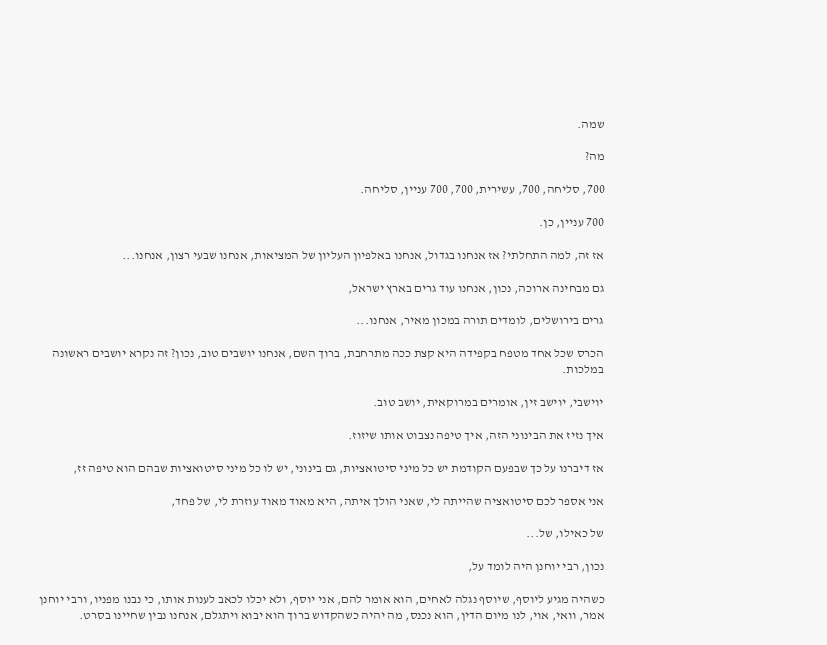שמה.

מה?

700, סליחה, 700, עשירית, 700, 700 עניין, סליחה.

700 עניין, כן.

אז זה, למה התחלתי? אז אנחנו בגדול, אנחנו באלפיון העליון של המציאות, אנחנו שבעי רצון, אנחנו...

גם מבחינה ארוכה, נכון, אנחנו עוד גרים בארץ ישראל,

גרים בירושלים, לומדים תורה במכון מאיר, אנחנו...

הכרס שכל אחד מטפח בקפידה היא קצת ככה מתרחבת, ברוך השם, אנחנו יושבים טוב, נכון? זה נקרא יושבים ראשונה במלכות.

יוישבי, יוישב זין, אומרים במרוקאית, יושב טוב.

איך נזיז את הבינוני הזה, איך טיפה נצבוט אותו שיזוז.

אז דיברנו על כך שבפעם הקודמת יש כל מיני סיטואציות, גם בינוני, יש לו כל מיני סיטואציות שבהם הוא טיפה זז,

אני אספר לכם סיטואציה שהייתה לי, שאני הולך איתה, היא מאוד מאוד עוזרת לי, של פחד,

של כאילו, של...

נכון, רבי יוחנן היה לומד על,

כשהיה מגיע ליוסף, שיוסף נגלה לאחים, הוא אומר להם, אני יוסף, ולא יכלו לכאב לענות אותו, כי נבנו מפניו, ורבי יוחנן אמר, וואי, אוי, לנו מיום הדין, הוא נכנס, מה יהיה כשהקדוש ברוך הוא יבוא ויתגלם, אנחנו נבין שחיינו בסרט.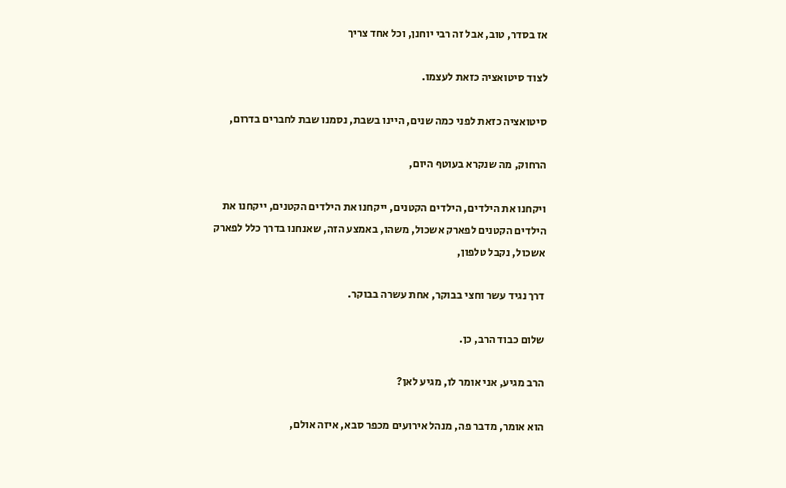אז בסדר, טוב, אבל זה רבי יוחנן, וכל אחד צריך

לצוד סיטואציה כזאת לעצמו.

סיטואציה כזאת לפני כמה שנים, היינו בשבת, נסמנו שבת לחברים בדרום,

הרחוק, מה שנקרא בעוטף היום,

ויקחנו את הילדים, הילדים הקטנים, ייקחנו את הילדים הקטנים, ייקחנו את הילדים הקטנים לפארק אשכול, משהו, באמצע הזה, שאנחנו בדרך כלל לפארק אשכול, נקבל טלפון,

דרך נגיד עשר וחצי בבוקר, אחת עשרה בבוקר.

שלום כבוד הרב, כן.

הרב מגיע, אני אומר לו, מגיע לאן?

הוא אומר, מדבר פה, מנהל אירועים מכפר סבא, איזה אולם,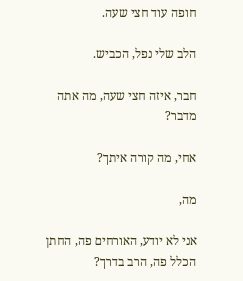חופה עוד חצי שעה.

הלב שלי נפל, הכביש.

חבר, איזה חצי שעה, מה אתה מדבר?

אחי, מה קורה איתך?

מה,

אני לא יודע, האורחים פה, החתן הכלל פה, הרב בדרך?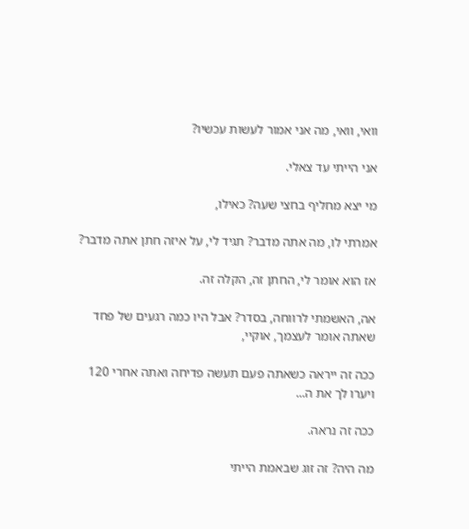וואי, וואי, מה אני אמור לעשות עכשיו?

אני הייתי עד צאלי.

מי יצא מחליף בחצי שעה? כאילו,

אמרתי לו, מה אתה מדבר? תגיד לי, על איזה חתן אתה מדבר?

אז הוא אומר לי, החתן זה, הקלה זה.

אה, האשמתי לרווחה, בסדר? אבל היו כמה רגעים של פחד שאתה אומר לעצמך, אוקיי,

ככה זה ייראה כשאתה פעם תעשה פדיחה ואתה אחרי 120 ויערו לך את ה...

ככה זה נראה.

מה היה? זה זוג שבאמת הייתי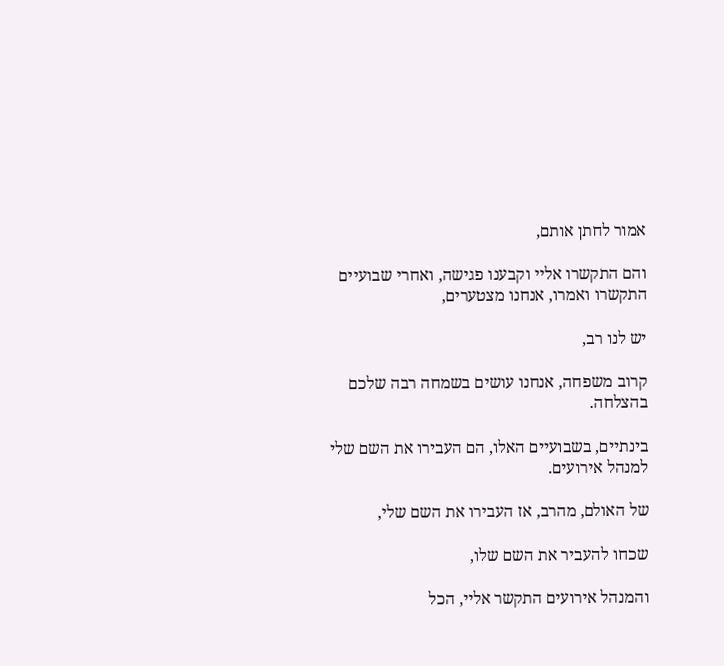אמור לחתן אותם,

והם התקשרו אליי וקבענו פגישה, ואחרי שבועיים התקשרו ואמרו, אנחנו מצטערים,

יש לנו רב,

קרוב משפחה, אנחנו עושים בשמחה רבה שלכם בהצלחה.

בינתיים, בשבועיים האלו, הם העבירו את השם שלי למנהל אירועים.

של האולם, מהרב, אז העבירו את השם שלי,

שכחו להעביר את השם שלו,

והמנהל אירועים התקשר אליי, הכל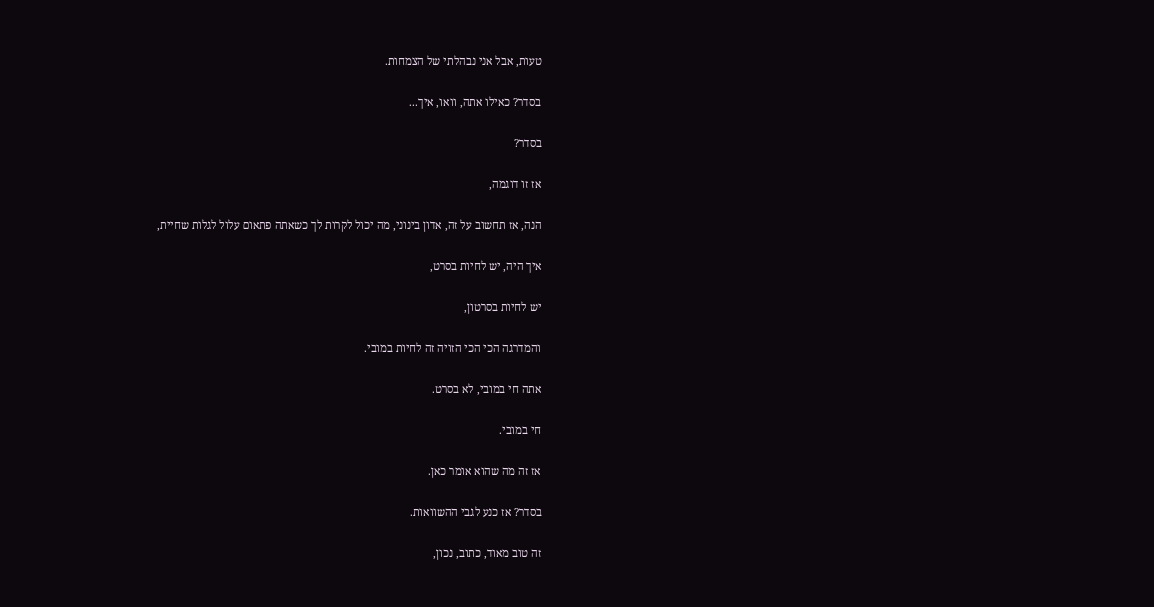טעות, אבל אני נבהלתי של הצמחות.

בסדר? כאילו אתה, וואו, איך...

בסדר?

אז זו דוגמה,

הנה, אז תחשוב על זה, אדון בינוני, מה יכול לקרות לך כשאתה פתאום עלול לגלות שחיית,

איך היה, יש לחיות בסרט,

יש לחיות בסרטון,

והמדרגה הכי הכי הזויה זה לחיות במובי.

אתה חי במובי, לא בסרט.

חי במובי.

אז זה מה שהוא אומר כאן.

בסדר? אז כנע לגבי ההשוואות.

זה טוב מאוד, כתוב, נכון,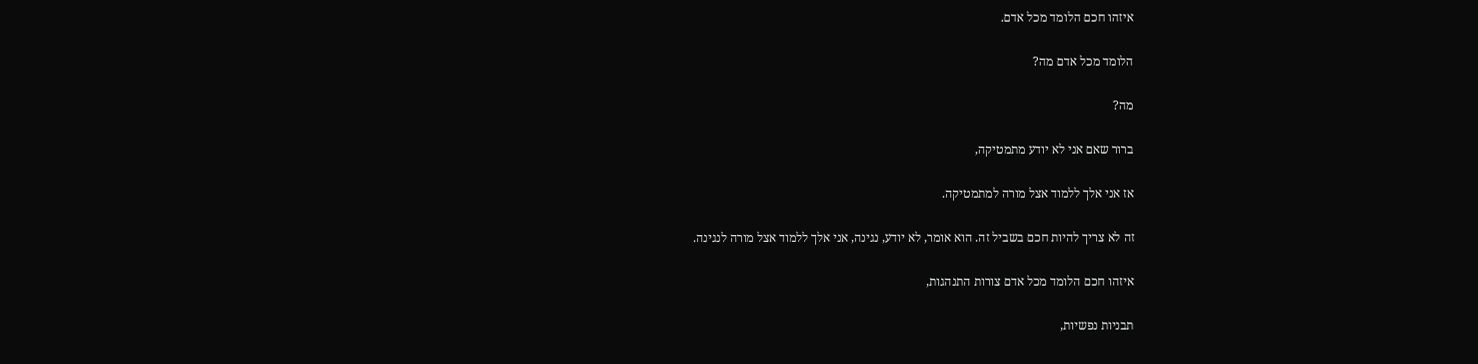איזהו חכם הלומד מכל אדם.

הלומד מכל אדם מה?

מה?

ברור שאם אני לא יודע מתמטיקה,

אז אני אלך ללמוד אצל מורה למתמטיקה.

זה לא צריך להיות חכם בשביל זה. הוא אומר, לא יודע, נגינה, אני אלך ללמוד אצל מורה לנגינה.

איזהו חכם הלומד מכל אדם צורות התנהגות,

תבניות נפשיות,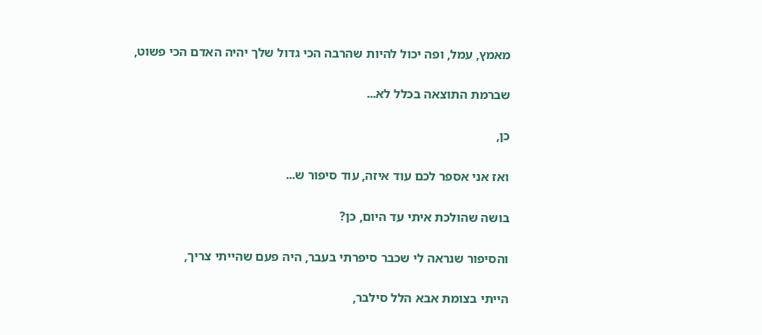מאמץ, עמל, ופה יכול להיות שהרבה הכי גדול שלך יהיה האדם הכי פשוט,

שברמת התוצאה בכלל לא...

כן,

ואז אני אספר לכם עוד איזה, עוד סיפור ש...

בושה שהולכת איתי עד היום, כן?

והסיפור שנראה לי שכבר סיפרתי בעבר, היה פעם שהייתי צריך,

הייתי בצומת אבא הלל סילבר,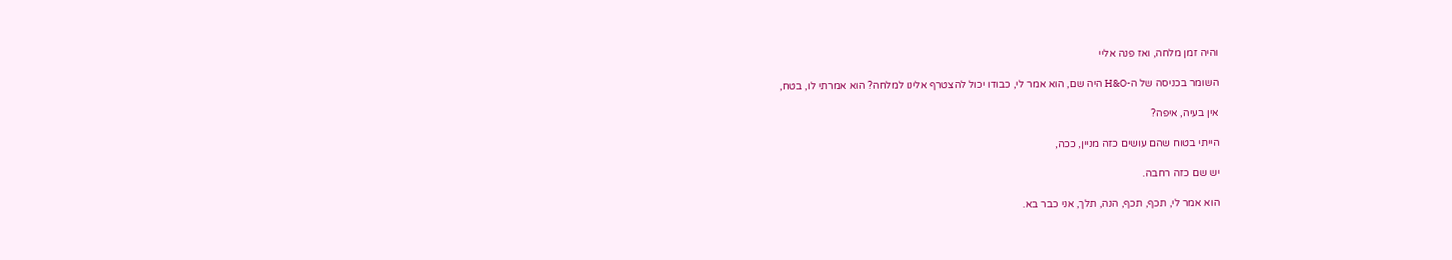והיה זמן מלחה, ואז פנה אליי

השומר בכניסה של ה-H&O היה שם, הוא אמר לי, כבודו יכול להצטרף אלינו למלחה? הוא אמרתי לו, בטח,

אין בעיה, איפה?

הייתי בטוח שהם עושים כזה מניין, ככה,

יש שם כזה רחבה.

הוא אמר לי, תכף, תכף, הנה, תלך, אני כבר בא.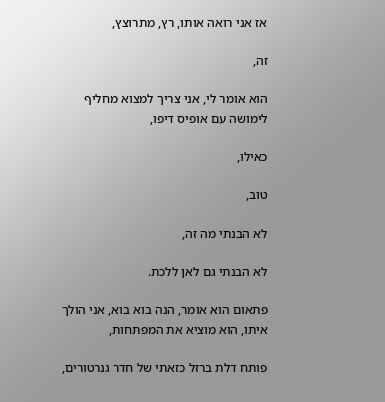אז אני רואה אותו, רץ, מתרוצץ,

זה,

הוא אומר לי, אני צריך למצוא מחליף לימושה עם אופיס דיפו,

כאילו,

טוב,

לא הבנתי מה זה,

לא הבנתי גם לאן ללכת.

פתאום הוא אומר, הנה בוא בוא, אני הולך איתו, הוא מוציא את המפתחות,

פותח דלת ברזל כזאתי של חדר גנרטורים,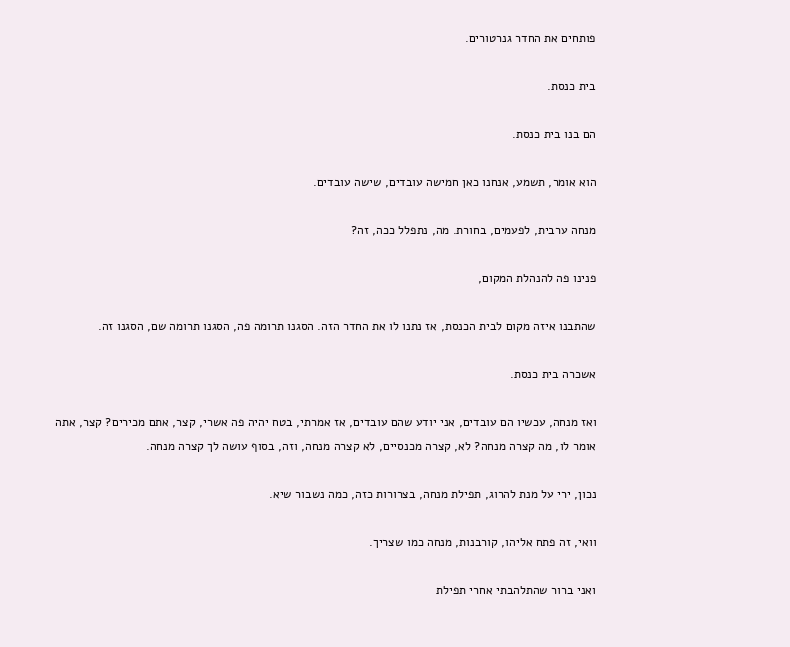פותחים את החדר גנרטורים.

בית כנסת.

הם בנו בית כנסת.

הוא אומר, תשמע, אנחנו כאן חמישה עובדים, שישה עובדים.

מנחה ערבית, לפעמים, בחורת. מה, נתפלל ככה, זה?

פנינו פה להנהלת המקום,

שהתבנו איזה מקום לבית הכנסת, אז נתנו לו את החדר הזה. הסגנו תרומה פה, הסגנו תרומה שם, הסגנו זה.

אשכרה בית כנסת.

ואז מנחה, עכשיו הם עובדים, אני יודע שהם עובדים, אז אמרתי, בטח יהיה פה אשרי, קצר, אתם מכירים? קצר, אתה אומר לו, מה קצרה מנחה? לא, קצרה מכנסיים, לא קצרה מנחה, וזה, בסוף עושה לך קצרה מנחה.

נכון, ירי על מנת להרוג, תפילת מנחה, בצרורות כזה, כמה נשבור שיא.

וואי, זה פתח אליהו, קורבנות, מנחה כמו שצריך.

ואני ברור שהתלהבתי אחרי תפילת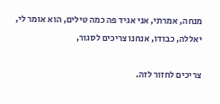מנחה, אמרתי, אני אגיד פה כמה טילים, הוא אומר לי, יאללה, כבודו, אנחנו צריכים לסגור,

צריכים לחזור לזה.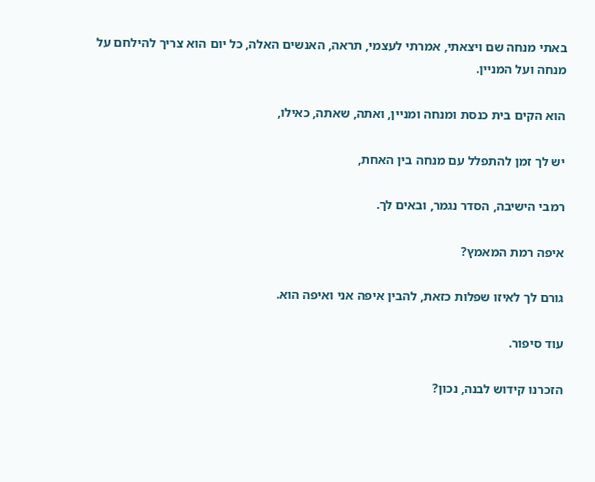באתי מנחה שם ויצאתי, אמרתי לעצמי, תראה, האנשים האלה, כל יום הוא צריך להילחם על מנחה ועל המניין.

הוא הקים בית כנסת ומנחה ומניין, ואתה, שאתה, כאילו,

יש לך זמן להתפלל עם מנחה בין האחת,

רמבי הישיבה, הסדר נגמר, ובאים לך.

איפה רמת המאמץ?

גורם לך לאיזו שפלות כזאת, להבין איפה אני ואיפה הוא.

עוד סיפור.

הזכרנו קידוש לבנה, נכון?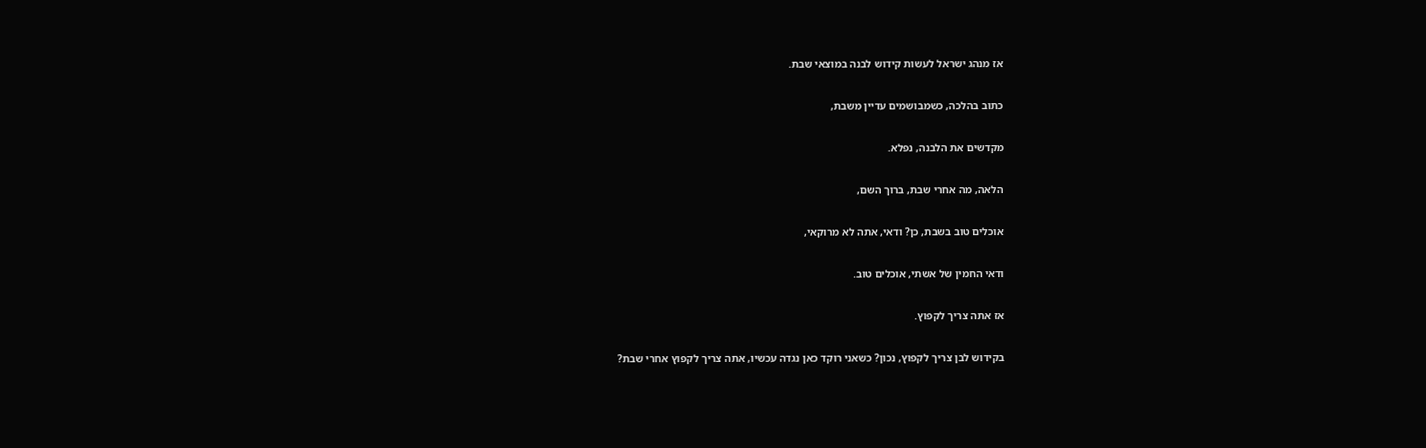אז מנהג ישראל לעשות קידוש לבנה במוצאי שבת.

כתוב בהלכה, כשמבושמים עדיין משבת,

מקדשים את הלבנה, נפלא.

הלאה, מה אחרי שבת, ברוך השם,

אוכלים טוב בשבת, כן? ודאי, אתה לא מרוקאי,

ודאי החמין של אשתי, אוכלים טוב.

אז אתה צריך לקפוץ.

בקידוש לבן צריך לקפוץ, נכון? כשאני רוקד כאן נגדה עכשיו, אתה צריך לקפוץ אחרי שבת?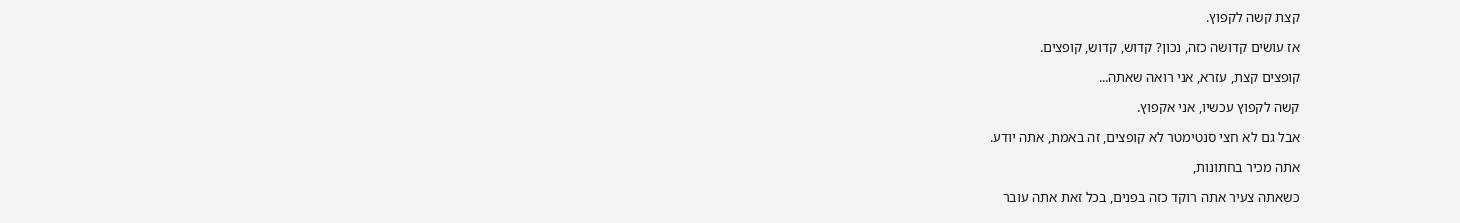קצת קשה לקפוץ.

אז עושים קדושה כזה, נכון? קדוש, קדוש, קופצים.

קופצים קצת, עזרא, אני רואה שאתה...

קשה לקפוץ עכשיו, אני אקפוץ.

אבל גם לא חצי סנטימטר לא קופצים, זה באמת, אתה יודע.

אתה מכיר בחתונות,

כשאתה צעיר אתה רוקד כזה בפנים, בכל זאת אתה עובר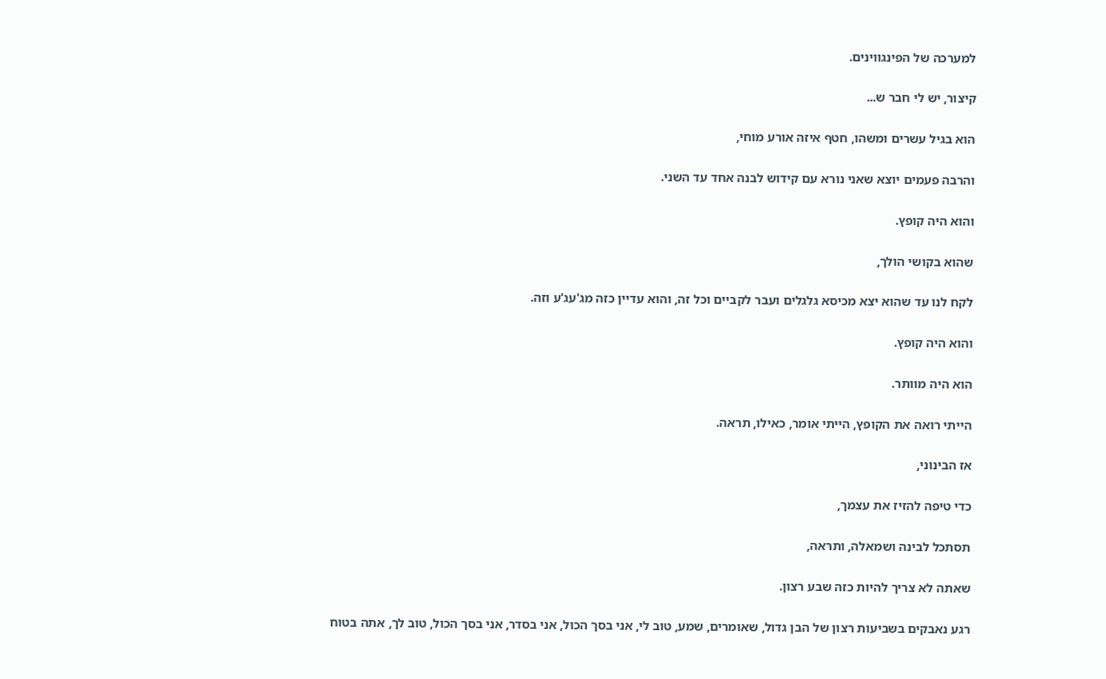למערכה של הפינגווינים.

קיצור, יש לי חבר ש...

הוא בגיל עשרים ומשהו, חטף איזה אורע מוחי,

והרבה פעמים יוצא שאני נורא עם קידוש לבנה אחד עד השני.

והוא היה קופץ.

שהוא בקושי הולך,

לקח לנו עד שהוא יצא מכיסא גלגלים ועבר לקביים וכל זה, והוא עדיין כזה מג'עג'ע וזה.

והוא היה קופץ.

הוא היה מוותר.

הייתי רואה את הקופץ, הייתי אומר, כאילו, תראה.

אז הבינוני,

כדי טיפה להזיז את עצמך,

תסתכל לבינה ושמאלה, ותראה,

שאתה לא צריך להיות כזה שבע רצון.

רגע נאבקים בשביעות רצון של הבן גדול, שאומרים, שמע, טוב לי, אני בסך הכול, אני בסדר, אני בסך הכול, טוב לך, אתה בטוח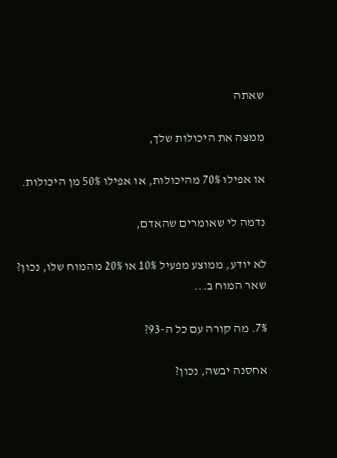שאתה

ממצה את היכולות שלך,

או אפילו 70% מהיכולות, או אפילו 50% מן היכולות.

נדמה לי שאומרים שהאדם,

לא יודע, ממוצע מפעיל 10% או 20% מהמוח שלו, נכון? שאר המוח ב...

7%. מה קורה עם כל ה-93?

אחסנה יבשה, נכון?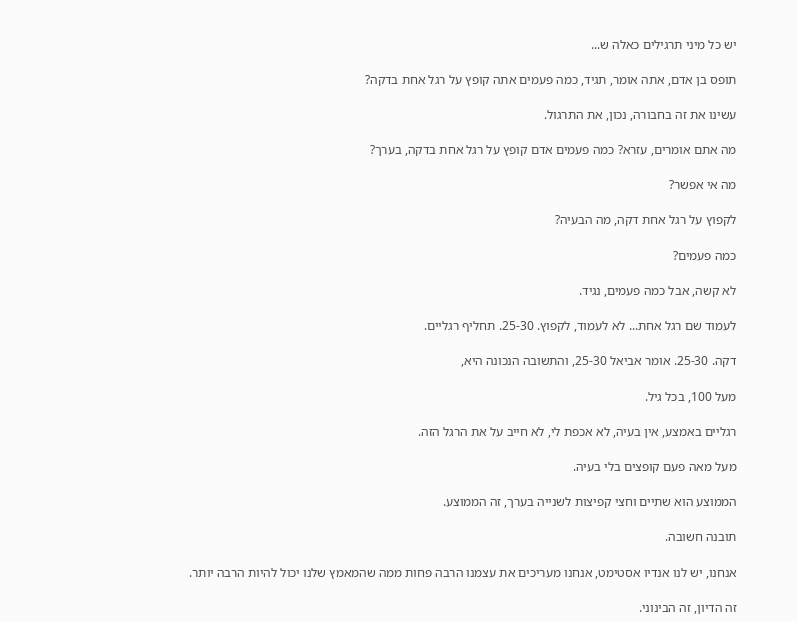יש כל מיני תרגילים כאלה ש...

תופס בן אדם, אתה אומר, תגיד, כמה פעמים אתה קופץ על רגל אחת בדקה?

עשינו את זה בחבורה, נכון, את התרגול.

מה אתם אומרים, עזרא? כמה פעמים אדם קופץ על רגל אחת בדקה, בערך?

מה אי אפשר?

לקפוץ על רגל אחת דקה, מה הבעיה?

כמה פעמים?

לא קשה, אבל כמה פעמים, נגיד.

לעמוד שם רגל אחת... לא לעמוד, לקפוץ. 25-30. תחליף רגליים.

דקה. 25-30. אומר אביאל 25-30, והתשובה הנכונה היא,

מעל 100, בכל גיל.

רגליים באמצע, אין בעיה, לא אכפת לי, לא חייב על את הרגל הזה.

מעל מאה פעם קופצים בלי בעיה.

הממוצע הוא שתיים וחצי קפיצות לשנייה בערך, זה הממוצע.

תובנה חשובה.

אנחנו, יש לנו אנדיו אסטימט, אנחנו מעריכים את עצמנו הרבה פחות ממה שהמאמץ שלנו יכול להיות הרבה יותר.

זה הדיון, זה הבינוני.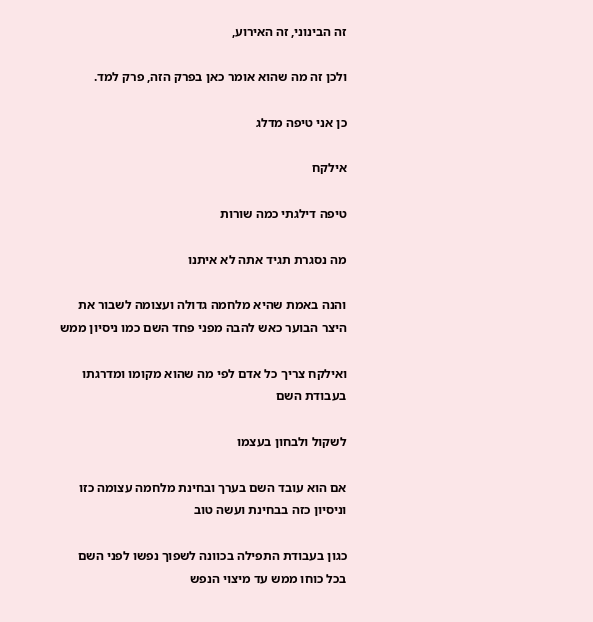זה הבינוני, זה האירוע,

ולכן זה מה שהוא אומר כאן בפרק הזה, פרק למד.

כן אני טיפה מדלג

אילקח

טיפה דילגתי כמה שורות

מה נסגרת תגיד אתה לא איתנו

והנה באמת שהיא מלחמה גדולה ועצומה לשבור את היצר הבוער כאש להבה מפני פחד השם כמו ניסיון ממש

ואילקח צריך כל אדם לפי מה שהוא מקומו ומדרגתו בעבודת השם

לשקול ולבחון בעצמו

אם הוא עובד השם בערך ובחינת מלחמה עצומה כזו וניסיון כזה בבחינת ועשה טוב

כגון בעבודת התפילה בכוונה לשפוך נפשו לפני השם בכל כוחו ממש עד מיצוי הנפש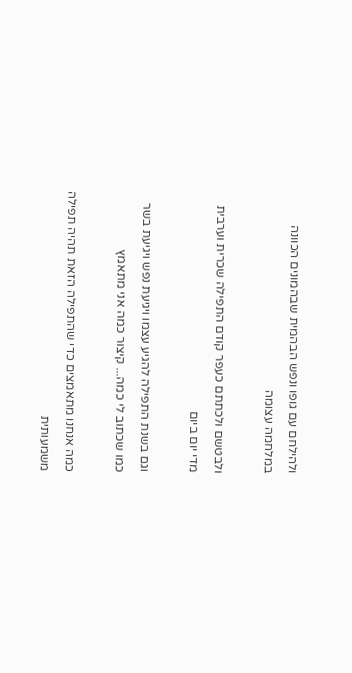ולהילחם עם גופו ונפש הבהמית שבהמונים הכוונה במלחמה עצומה

ולבטשם ולכתתם כעפר קודם התפילה שכרית וערבית מדי יום ביום

וגם בשנת התפילה להגיע עצמו ויגיעת נפש ויגיעת בשר כמו שכתוב לי כמה... קיצור כמה אני מתאמץ

כמה אנחנו מתאמצים כדי שהתפילה הזאת תהיה תפילה משמעותית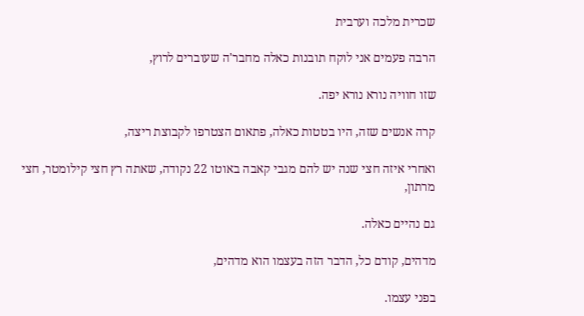שכרית מלכה וערבית

הרבה פעמים אני לוקח תובנות כאלה מחבר'ה שעוברים לרוץ,

שזו חוויה נורא נורא יפה.

קרה אנשים שזה, היו בטטות כאלה, פתאום הצטרפו לקבוצת ריצה,

ואחרי איזה חצי שנה יש להם מגבי קאבה באוטו 22 נקודה, שאתה רץ חצי קילומטר, חצי מרתון,

גם נהיים כאלה.

מדהים, קודם כל, הדבר הזה בעצמו הוא מדהים,

בפני עצמו.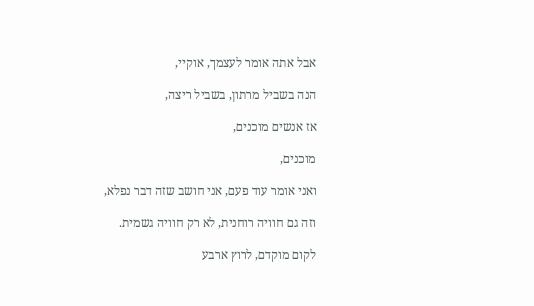אבל אתה אומר לעצמך, אוקיי,

הנה בשביל מרתון, בשביל ריצה,

אז אנשים מוכנים,

מוכנים,

ואני אומר עוד פעם, אני חושב שזה דבר נפלא,

וזה גם חוויה רוחנית, לא רק חוויה גשמית.

לקום מוקדם, לרוץ ארבע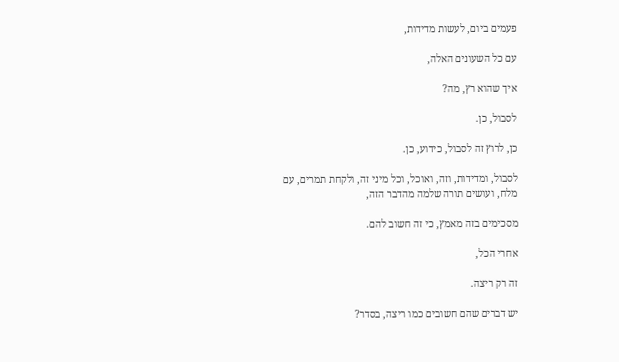פעמים ביום, לעשות מדידות,

עם כל השעונים האלה,

איך שהוא רץ, מה?

לסבול, כן.

כן, לרוץ זה לסבול, כידוע, כן.

לסבול, ומדידות, וזה, ואוכל, וכל מיני זה, ולקחת תמרים, עם מלח, ועושים תורה שלמה מהדבר הזה,

מסכימים בזה מאמץ, כי זה חשוב להם.

אחרי הכל,

זה רק ריצה.

יש דברים שהם חשובים כמו ריצה, בסדר?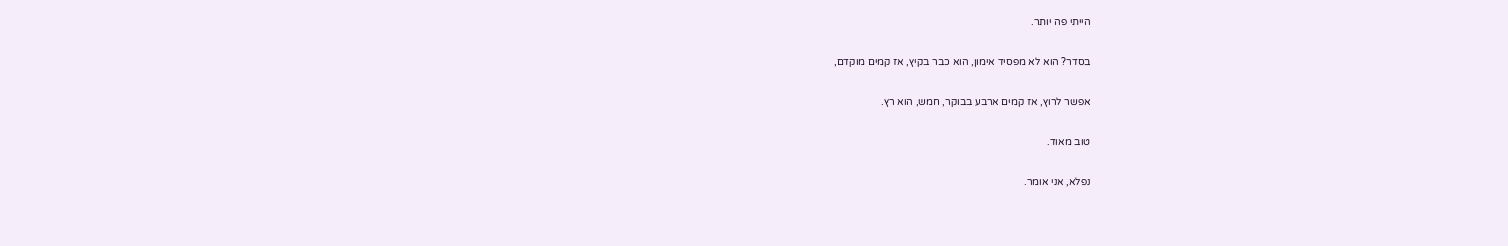הייתי פה יותר.

בסדר? הוא לא מפסיד אימון, הוא כבר בקיץ, אז קמים מוקדם,

אפשר לרוץ, אז קמים ארבע בבוקר, חמש, הוא רץ.

טוב מאוד.

נפלא, אני אומר.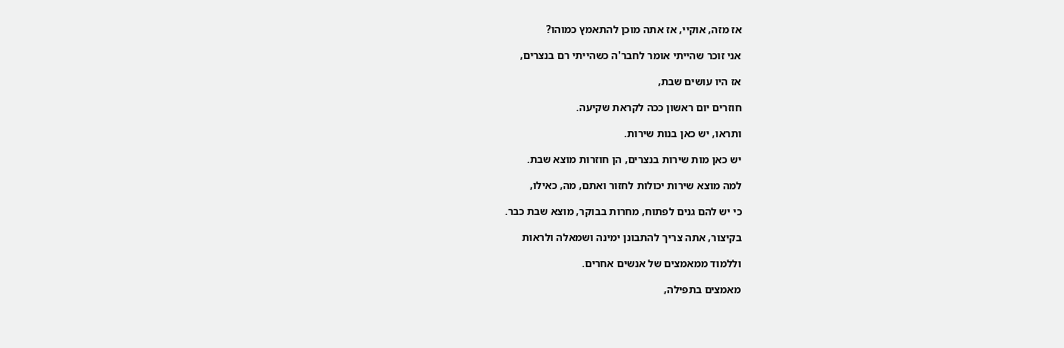אז מזה, אוקיי, אז אתה מוכן להתאמץ כמוהו?

אני זוכר שהייתי אומר לחבר'ה כשהייתי רם בנצרים,

אז היו עושים שבת,

חוזרים יום ראשון ככה לקראת שקיעה.

ותראו, יש כאן בנות שירות.

יש כאן מות שירות בנצרים, הן חוזרות מוצא שבת.

למה מוצא שירות יכולות לחזור ואתם, מה, כאילו,

כי יש להם גנים לפתוח, מחרות בבוקר, מוצא שבת כבר.

בקיצור, אתה צריך להתבונן ימינה ושמאלה ולראות

וללמוד ממאמצים של אנשים אחרים.

מאמצים בתפילה,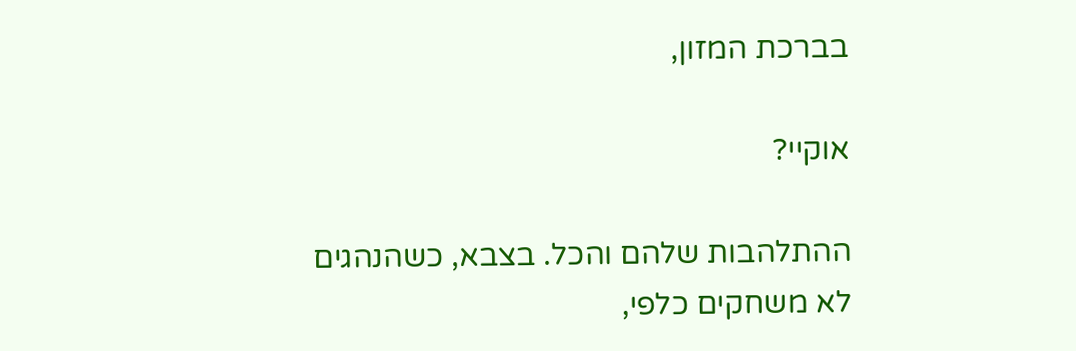בברכת המזון,

אוקיי?

ההתלהבות שלהם והכל. בצבא, כשהנהגים לא משחקים כלפי,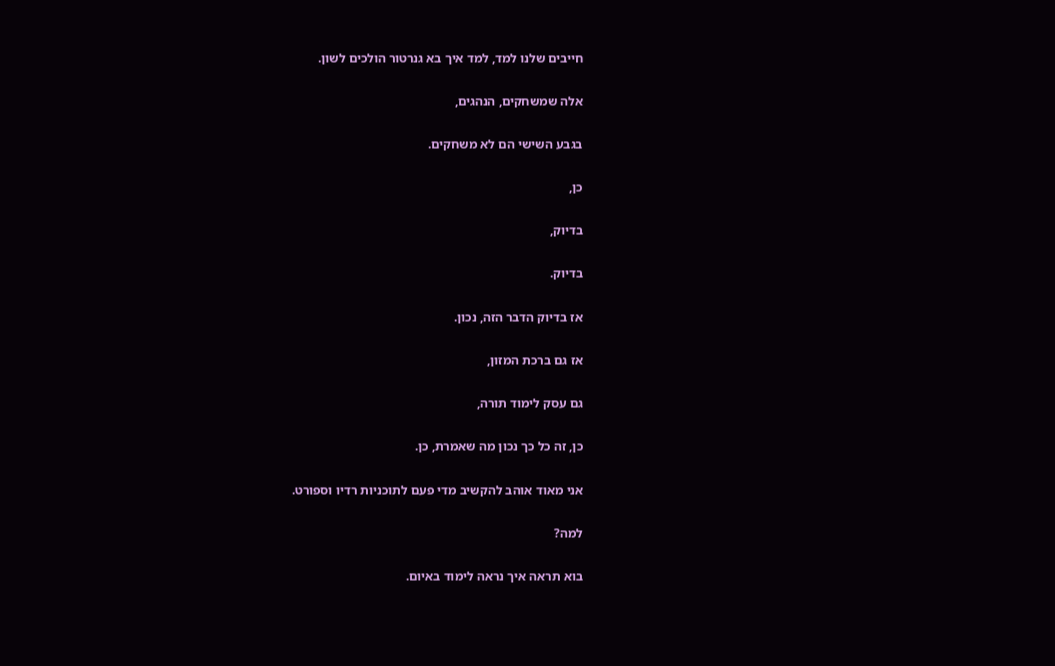חייבים שלנו למד, למד איך בא גנרטור הולכים לשון.

אלה שמשחקים, הנהגים,

בגבע השישי הם לא משחקים.

כן,

בדיוק,

בדיוק.

אז בדיוק הדבר הזה, נכון.

אז גם ברכת המזון,

גם עסק לימוד תורה,

כן, זה כל כך נכון מה שאמרת, כן.

אני מאוד אוהב להקשיב מדי פעם לתוכניות רדיו וספורט.

למה?

בוא תראה איך נראה לימוד באיום.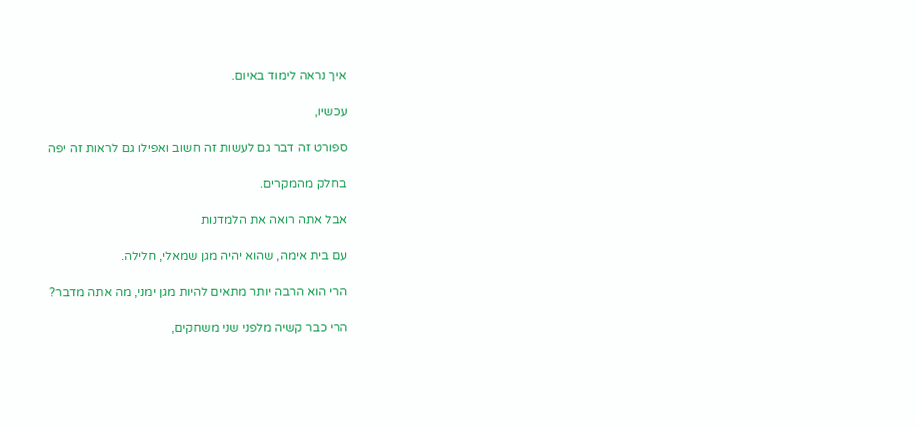איך נראה לימוד באיום.

עכשיו,

ספורט זה דבר גם לעשות זה חשוב ואפילו גם לראות זה יפה

בחלק מהמקרים.

אבל אתה רואה את הלמדנות

עם בית אימה, שהוא יהיה מגן שמאלי, חלילה.

הרי הוא הרבה יותר מתאים להיות מגן ימני, מה אתה מדבר?

הרי כבר קשיה מלפני שני משחקים,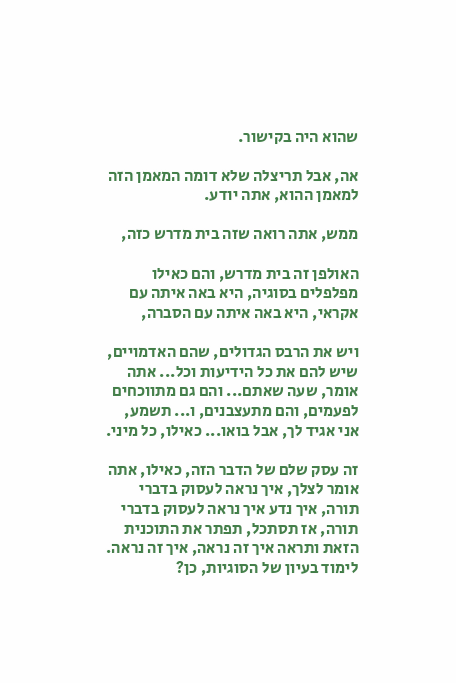שהוא היה בקישור.

אה, אבל תריצלה שלא דומה המאמן הזה למאמן ההוא, אתה יודע.

ממש, אתה רואה שזה בית מדרש כזה,

האולפן זה בית מדרש, והם כאילו מפלפלים בסוגיה, היא באה איתה עם אקראי, היא באה איתה עם הסברה,

ויש את הרבס הגדולים, שהם האדמויים, שיש להם את כל הידיעות וכל... אתה אומר, שעה שאתם... והם גם מתווכחים לפעמים, והם מתעצבנים, ו... תשמע, אני אגיד לך, אבל בואו... כאילו, כל מיני.

זה עסק שלם של הדבר הזה, כאילו, אתה אומר לצלך, איך נראה לעסוק בדברי תורה, איך נדע איך נראה לעסוק בדברי תורה, אז תסתכל, תפתר את התוכנית הזאת ותראה איך זה נראה, איך זה נראה. לימוד בעיון של הסוגיות, כן?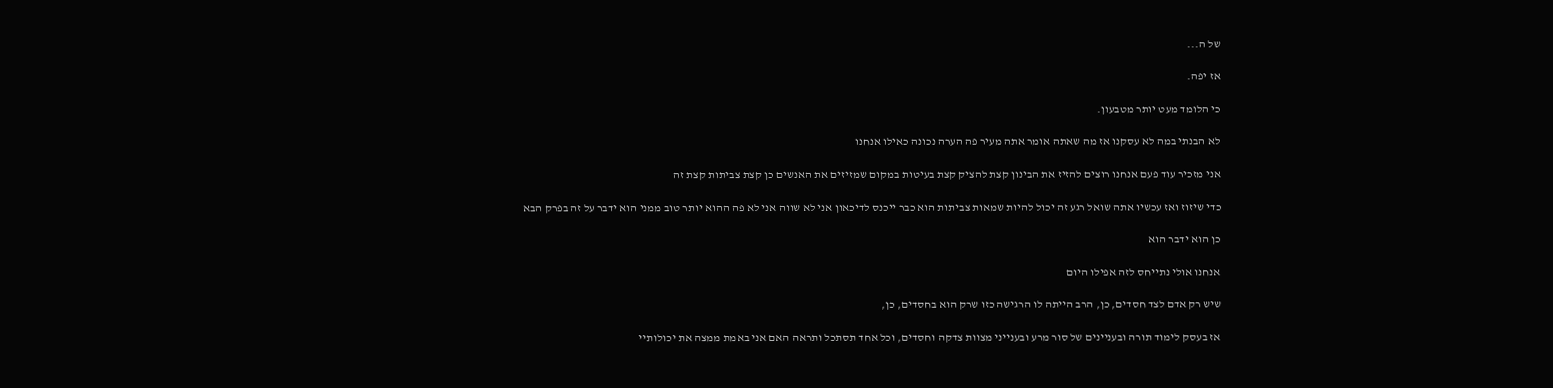של ה...

אז יפה.

כי הלומד מעט יותר מטבעון.

לא הבנתי במה לא עסקנו אז מה שאתה אומר אתה מעיר פה הערה נכונה כאילו אנחנו

אני מזכיר עוד פעם אנחנו רוצים להזיז את הבינון קצת להציק קצת בעיטות במקום שמזיזים את האנשים כן קצת צביתות קצת זה

כדי שיזוז ואז עכשיו אתה שואל רגע זה יכול להיות שמאות צביתות הוא כבר ייכנס לדיכאון אני לא שווה אני לא פה ההוא יותר טוב ממני הוא ידבר על זה בפרק הבא

כן הוא ידבר הוא

אנחנו אולי נתייחס לזה אפילו היום

שיש רק אדם לצד חסדים, כן, הרב הייתה לו הרגישה כזו שרק הוא בחסדים, כן,

אז בעסק לימוד תורה ובעניינים של סור מרע ובענייני מצוות צדקה וחסדים, וכל אחד תסתכל ותראה האם אני באמת ממצה את יכולותיי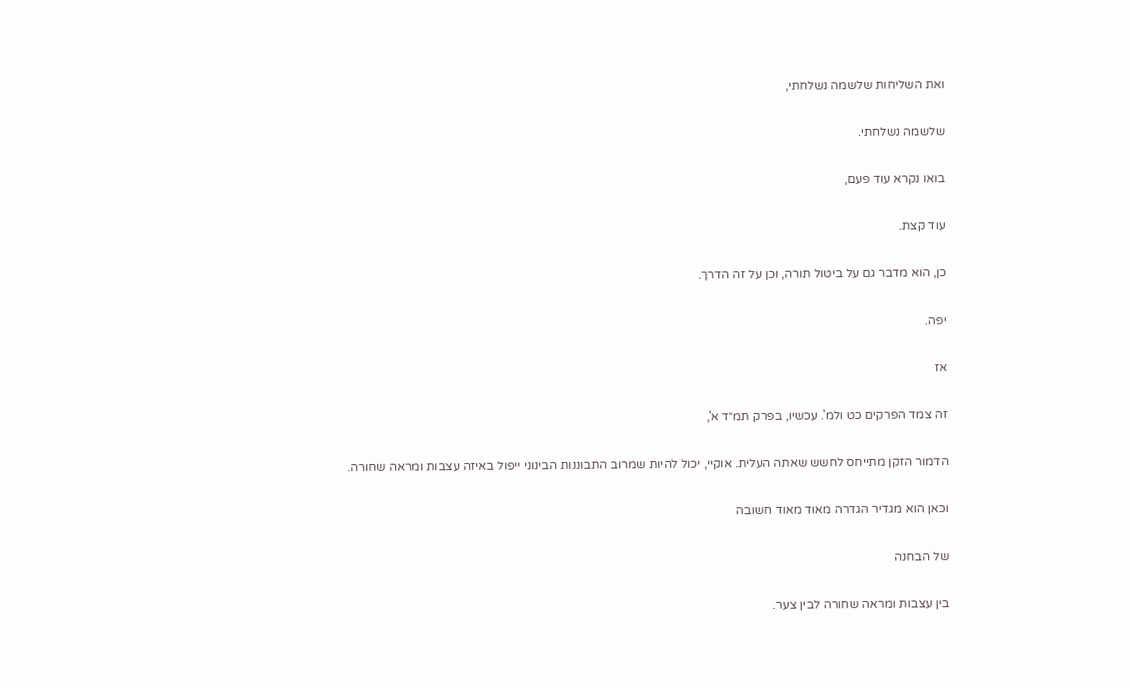ואת השליחות שלשמה נשלחתי,

שלשמה נשלחתי.

בואו נקרא עוד פעם,

עוד קצת.

כן, הוא מדבר גם על ביטול תורה, וכן על זה הדרך.

יפה.

אז

זה צמד הפרקים כט ולמ'. עכשיו, בפרק תמ״ד א',

הדמור הזקן מתייחס לחשש שאתה העלית. אוקיי, יכול להיות שמרוב התבוננות הבינוני ייפול באיזה עצבות ומראה שחורה.

וכאן הוא מגדיר הגדרה מאוד מאוד חשובה

של הבחנה

בין עצבות ומראה שחורה לבין צער.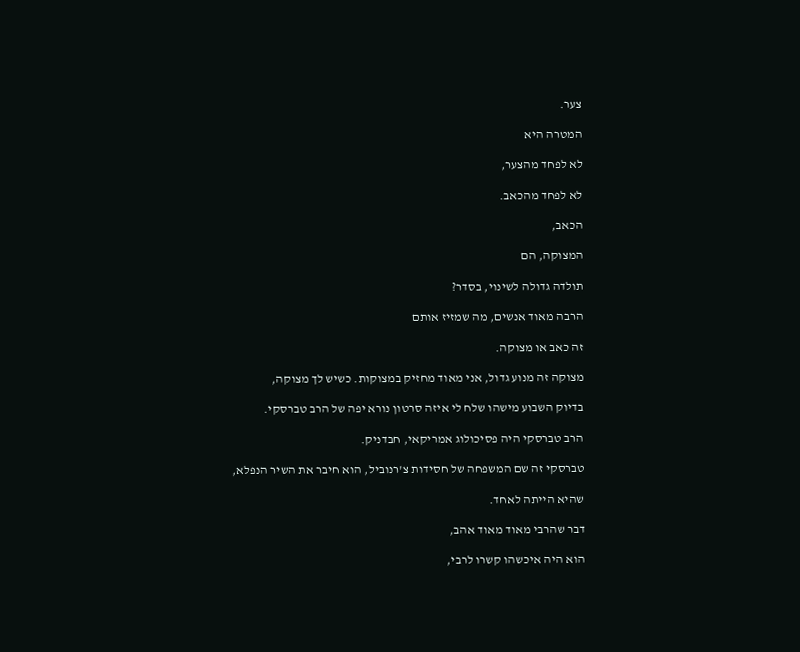צער.

המטרה היא

לא לפחד מהצער,

לא לפחד מהכאב.

הכאב,

המצוקה, הם

תולדה גדולה לשינוי, בסדר?

הרבה מאוד אנשים, מה שמזיז אותם

זה כאב או מצוקה.

מצוקה זה מנוע גדול, אני מאוד מחזיק במצוקות. כשיש לך מצוקה,

בדיוק השבוע מישהו שלח לי איזה סרטון נורא יפה של הרב טברסקי.

הרב טברסקי היה פסיכולוג אמריקאי, חבדניק.

טברסקי זה שם המשפחה של חסידות צ'רנוביל, הוא חיבר את השיר הנפלא,

שהיא הייתה לאחד.

דבר שהרבי מאוד מאוד אהב,

הוא היה איכשהו קשרו לרבי,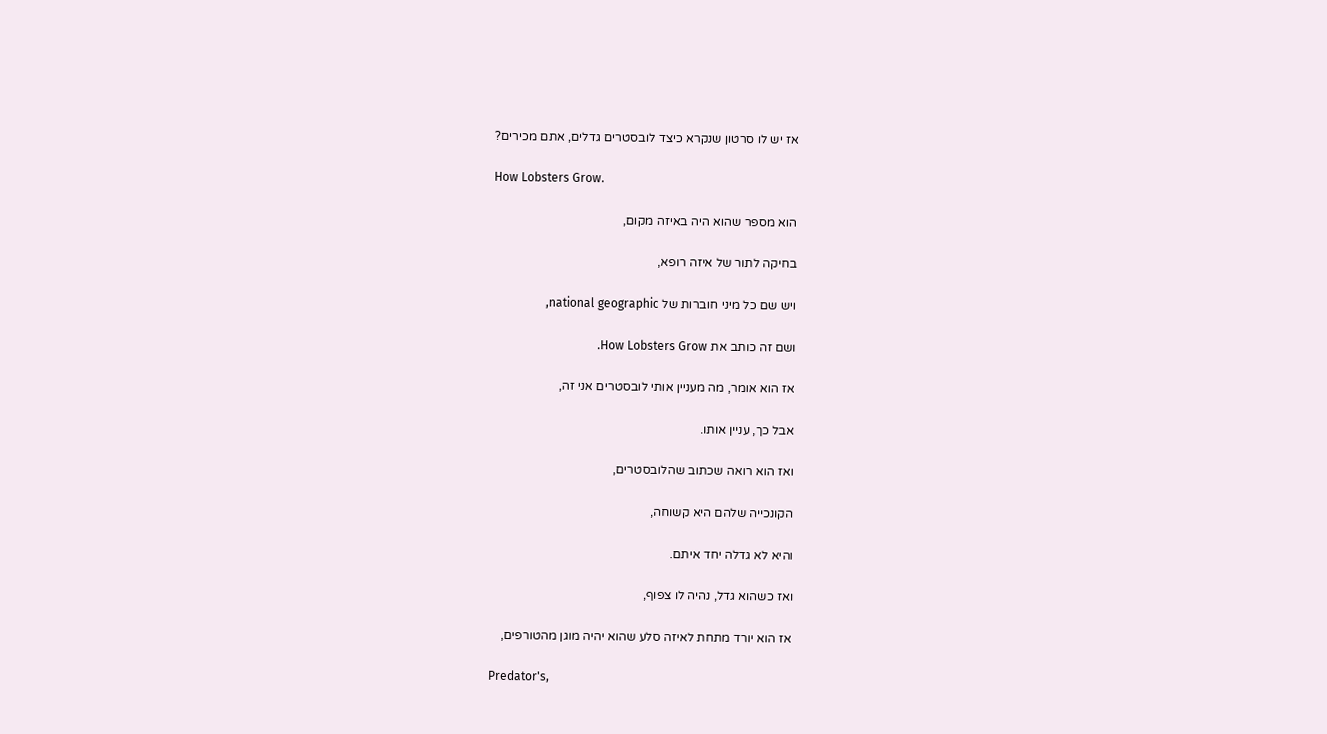אז יש לו סרטון שנקרא כיצד לובסטרים גדלים, אתם מכירים?

How Lobsters Grow.

הוא מספר שהוא היה באיזה מקום,

בחיקה לתור של איזה רופא,

ויש שם כל מיני חוברות של national geographic,

ושם זה כותב את How Lobsters Grow.

אז הוא אומר, מה מעניין אותי לובסטרים אני זה,

אבל כך, עניין אותו.

ואז הוא רואה שכתוב שהלובסטרים,

הקונכייה שלהם היא קשוחה,

והיא לא גדלה יחד איתם.

ואז כשהוא גדל, נהיה לו צפוף,

אז הוא יורד מתחת לאיזה סלע שהוא יהיה מוגן מהטורפים,

Predator's,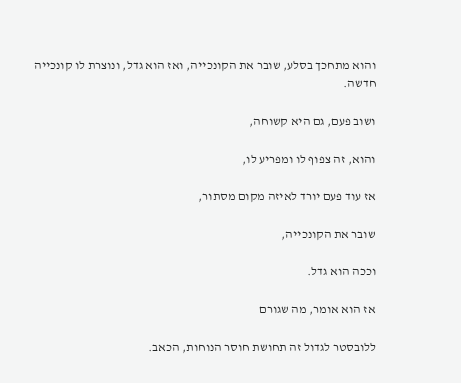והוא מתחכך בסלע, שובר את הקונכייה, ואז הוא גדל, ונוצרת לו קונכייה חדשה.

ושוב פעם, גם היא קשוחה,

והוא, זה צפוף לו ומפריע לו,

אז עוד פעם יורד לאיזה מקום מסתור,

שובר את הקונכייה,

וככה הוא גדל.

אז הוא אומר, מה שגורם

ללובסטר לגדול זה תחושת חוסר הנוחות, הכאב.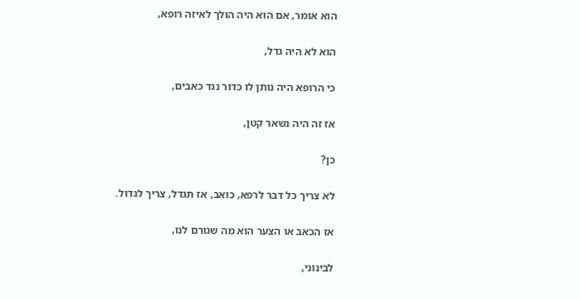הוא אומר, אם הוא היה הולך לאיזה רופא,

הוא לא היה גדל,

כי הרופא היה נותן לו כדור נגד כאבים,

אז זה היה נשאר קטן,

כן?

לא צריך כל דבר לרפא, כואב, אז תגדל, צריך לגדול.

אז הכאב או הצער הוא מה שגורם לנו,

לבינוני,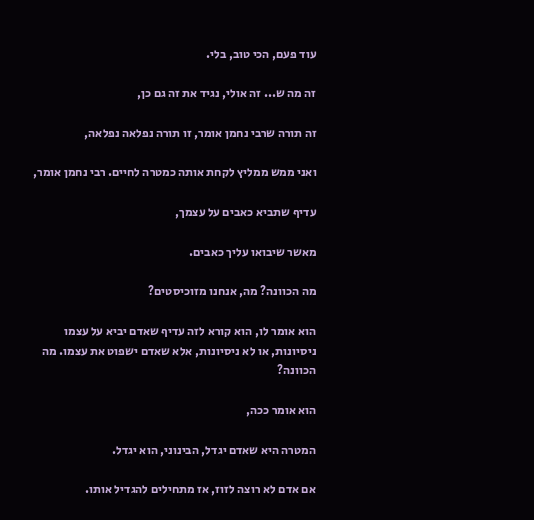עוד פעם, הכי טוב, בלי.

זה מה ש... זה אולי, נגיד את זה גם כן,

זה תורה שרבי נחמן אומר, זו תורה נפלאה נפלאה,

ואני ממש ממליץ לקחת אותה כמטרה לחיים. רבי נחמן אומר,

עדיף שתביא כאבים על עצמך,

מאשר שיבואו עליך כאבים.

מה הכוונה? מה, אנחנו מזוכיסטים?

הוא אומר לו, הוא קורא לזה עדיף שאדם יביא על עצמו ניסיונות, או לא ניסיונות, אלא שאדם ישפוט את עצמו. מה הכוונה?

הוא אומר ככה,

המטרה היא שאדם יגדל, הבינוני, הוא יגדל.

אם אדם לא רוצה לזוז, אז מתחילים להגדיל אותו.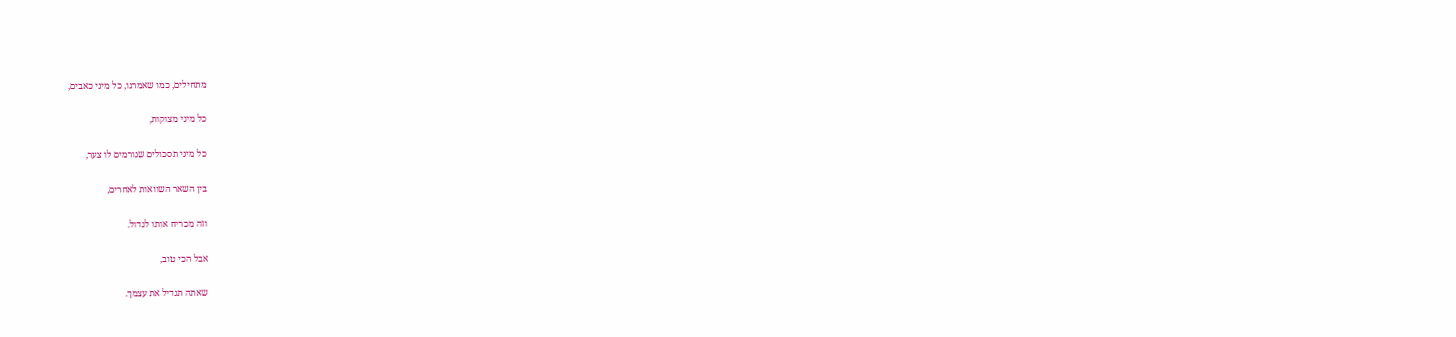מתחילים, כמו שאמרנו, כל מיני כאבים,

כל מיני מצוקות,

כל מיני תסכולים שגורמים לו צער,

בין השאר השוואות לאחרים,

וזה מכריח אותו לגדול.

אבל הכי טוב,

שאתה תגדיל את עצמך.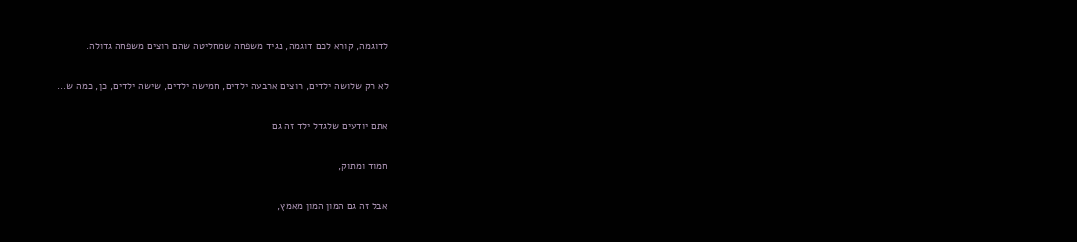לדוגמה, קורא לכם דוגמה, נגיד משפחה שמחליטה שהם רוצים משפחה גדולה.

לא רק שלושה ילדים, רוצים ארבעה ילדים, חמישה ילדים, שישה ילדים, כן, כמה ש...

אתם יודעים שלגדל ילד זה גם

חמוד ומתוק,

אבל זה גם המון המון מאמץ,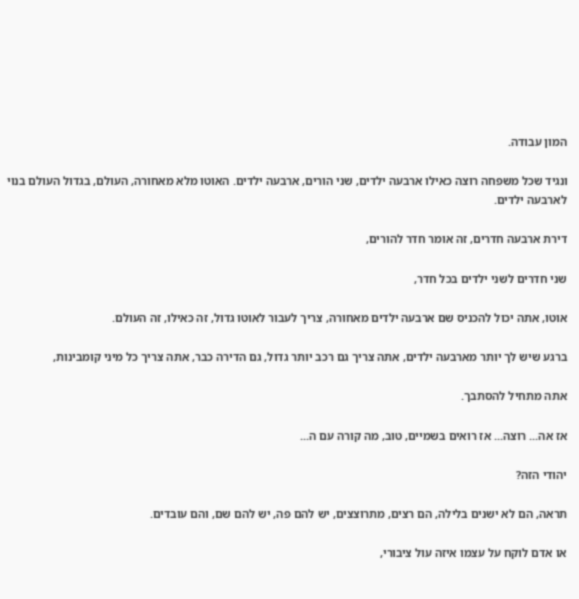המון עבודה.

ונגיד שכל משפחה רוצה כאילו ארבעה ילדים, שני הורים, ארבעה ילדים. האוטו מלא מאחורה, העולם, בגדול העולם בנוי לארבעה ילדים.

דירת ארבעה חדרים, זה אומר חדר להורים,

שני חדרים לשני ילדים בכל חדר,

אוטו, אתה יכול להכניס שם ארבעה ילדים מאחורה, צריך לעבור לאוטו גדול, זה כאילו, זה העולם.

ברגע שיש לך יותר מארבעה ילדים, אתה צריך גם רכב יותר גדול, גם הדירה כבר, אתה צריך כל מיני קומבינות,

אתה מתחיל להסתבך.

אז אה... רוצה... אז רואים בשמיים, טוב, מה קורה עם ה...

יהודי הזה?

תראה, הם לא ישנים בלילה, הם רצים, מתרוצצים, יש להם פה, יש להם שם, והם עובדים.

או אדם לוקח על עצמו איזה עול ציבורי,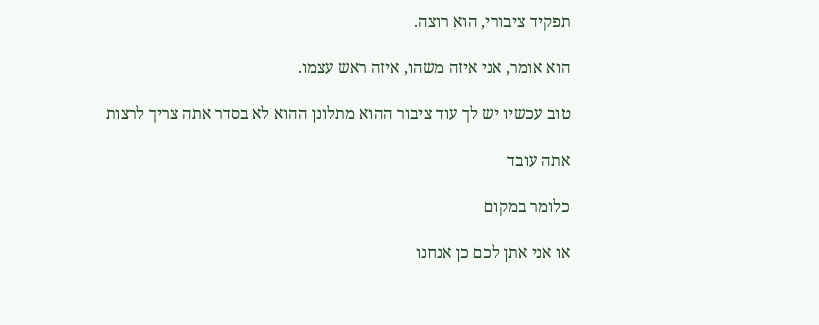תפקיד ציבורי, הוא רוצה.

הוא אומר, אני איזה משהו, איזה ראש עצמו.

טוב עכשיו יש לך עוד ציבור ההוא מתלונן ההוא לא בסדר אתה צריך לרצות

אתה עובד

כלומר במקום

או אני אתן לכם כן אנחנו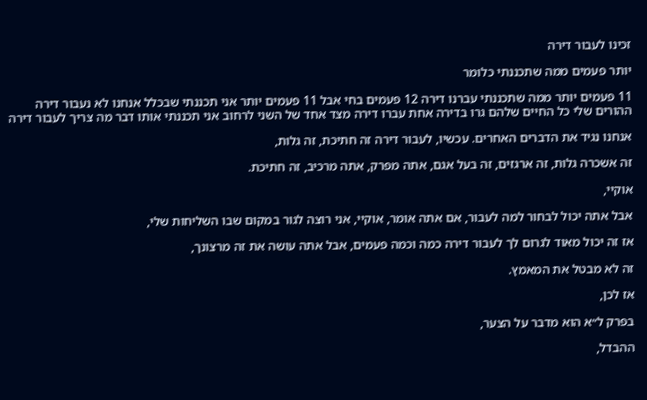זכינו לעבור דירה

יותר פעמים ממה שתכננתי כלומר

11 פעמים יותר ממה שתכננתי עברנו דירה 12 פעמים בחי אבל 11 פעמים יותר אני תכננתי שבכלל אנחנו לא נעבור דירה ההורים שלי כל החיים שלהם גרו בדירה אחת עברו דירה מצד אחד של השני לרחוב אני תכננתי אותו דבר מה צריך לעבור דירה

אנחנו נגיד את הדברים האחרים. עכשיו, לעבור דירה זה חתיכת, זה גלות,

זה אשכרה גלות, זה ארגזים, זה בעל אגם, אתה מפרק, אתה מרכיב, זה חתיכת.

אוקיי,

אבל אתה יכול לבחור למה לעבור, אם אתה אומר, אוקיי, אני רוצה לגור במקום שבו השליחות שלי,

אז זה יכול מאוד לגרום לך לעבור דירה כמה וכמה פעמים, אבל אתה עושה את זה מרצונך,

זה לא מבטל את המאמץ.

אז לכן,

בפרק ל״א הוא מדבר על הצער,

ההבדל,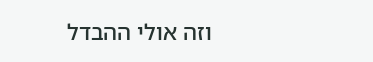וזה אולי ההבדל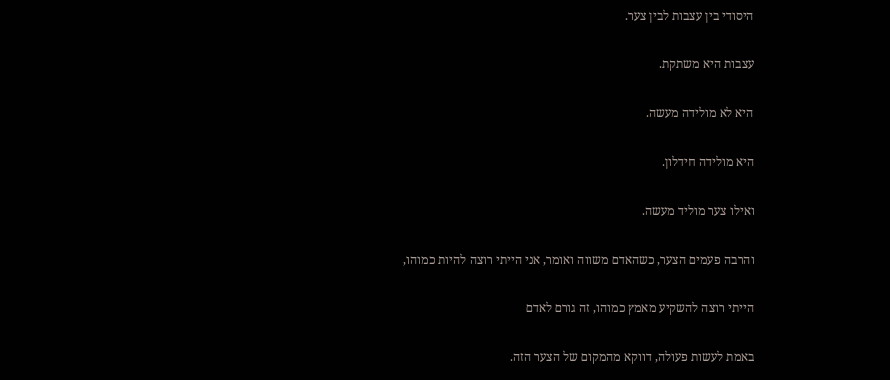היסודי בין עצבות לבין צער.

עצבות היא משתקת.

היא לא מולידה מעשה.

היא מולידה חידלון.

ואילו צער מוליד מעשה.

והרבה פעמים הצער, כשהאדם משווה ואומר, אני הייתי רוצה להיות כמוהו,

הייתי רוצה להשקיע מאמץ כמוהו, זה גורם לאדם

באמת לעשות פעולה, דווקא מהמקום של הצער הזה.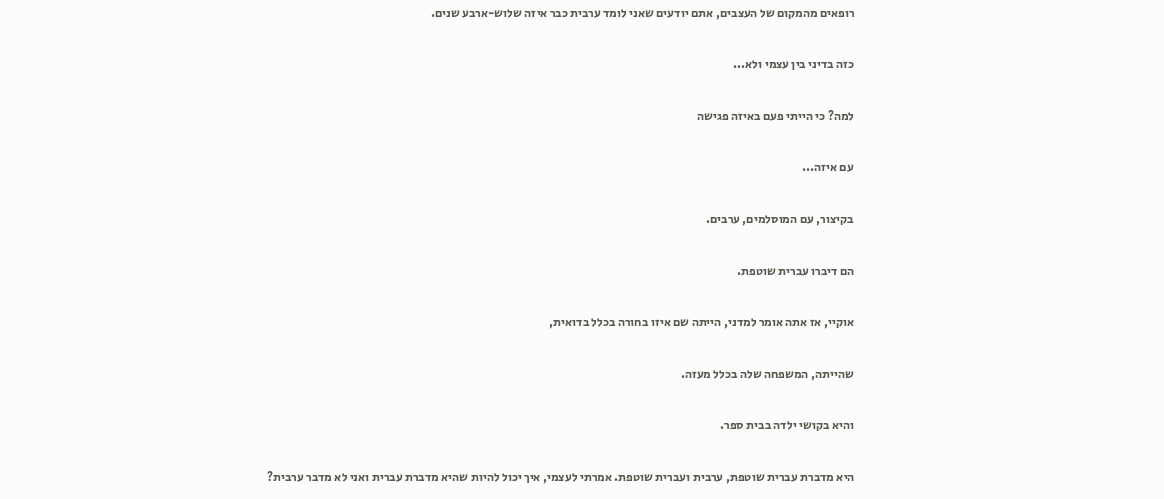רופאים מהמקום של העצבים, אתם יודעים שאני לומד ערבית כבר איזה שלוש-ארבע שנים.

כזה בדיני בין עצמי ולא...

למה? כי הייתי פעם באיזה פגישה

עם איזה...

בקיצור, עם המוסלמים, ערבים.

הם דיברו עברית שוטפת.

אוקיי, אז אתה אומר למדני, הייתה שם איזו בחורה בכלל בדואית,

שהייתה, המשפחה שלה בכלל מעזה.

והיא בקושי ילדה בבית ספר.

היא מדברת עברית שוטפת, ערבית ועברית שוטפת. אמרתי לעצמי, איך יכול להיות שהיא מדברת עברית ואני לא מדבר ערבית?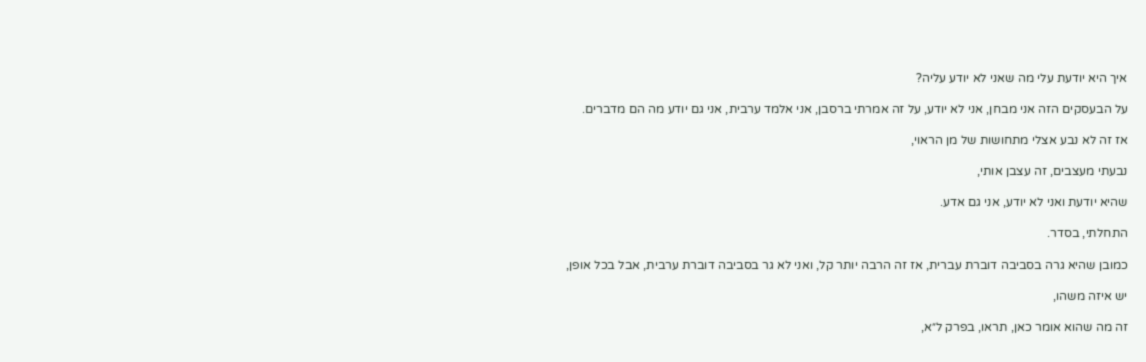איך היא יודעת עלי מה שאני לא יודע עליה?

על הבעסקים הזה אני מבחן, אני לא יודע, על זה אמרתי ברסבן, אני אלמד ערבית, אני גם יודע מה הם מדברים.

אז זה לא נבע אצלי מתחושות של מן הראוי,

נבעתי מעצבים, זה עצבן אותי,

שהיא יודעת ואני לא יודע, אני גם אדע.

התחלתי, בסדר.

כמובן שהיא גרה בסביבה דוברת עברית, אז זה הרבה יותר קל, ואני לא גר בסביבה דוברת ערבית, אבל בכל אופן,

יש איזה משהו,

זה מה שהוא אומר כאן, תראו, בפרק ל״א,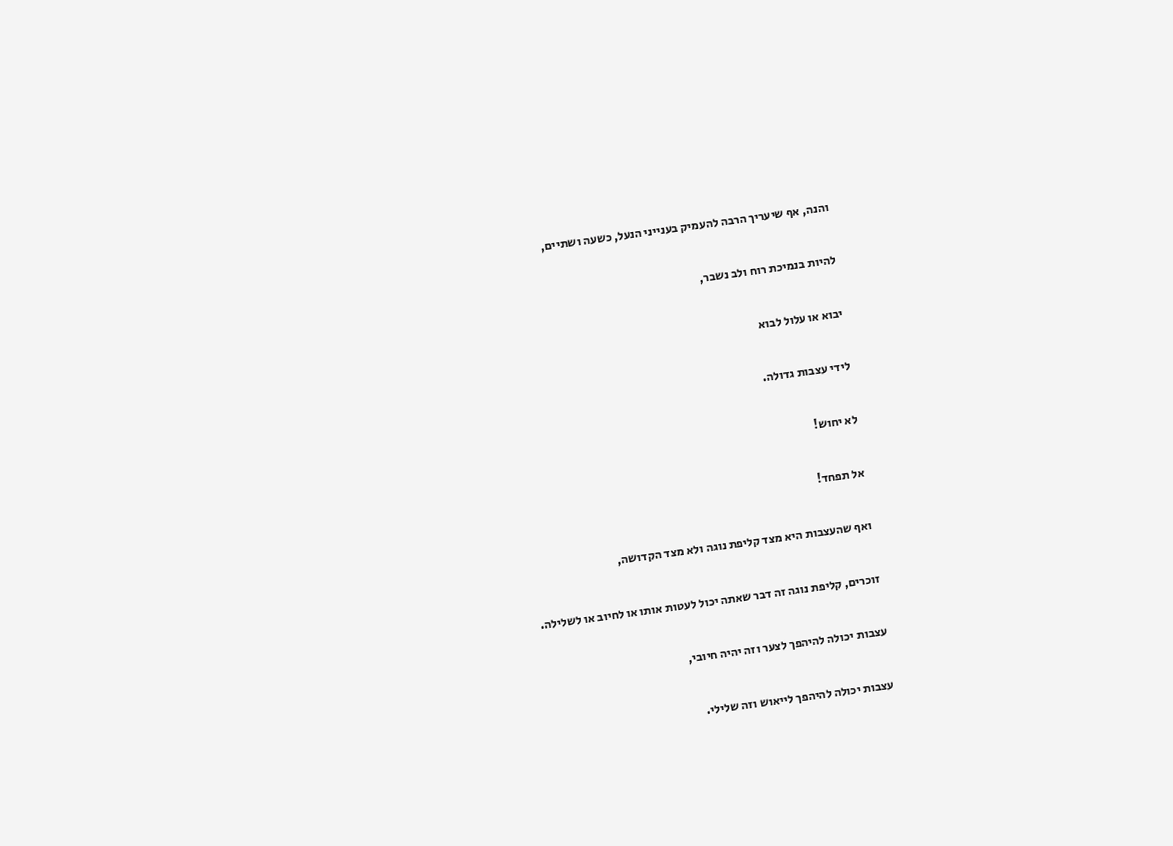והנה, אף שיעריך הרבה להעמיק בענייני הנעל, כשעה ושתיים,

להיות בנמיכת רוח ולב נשבר,

יבוא או עלול לבוא

לידי עצבות גדולה.

לא יחוש!

אל תפחד!

ואף שהעצבות היא מצד קליפת נוגה ולא מצד הקדושה,

זוכרים, קליפת נוגה זה דבר שאתה יכול לעטות אותו או לחיוב או לשלילה.

עצבות יכולה להיהפך לצער וזה יהיה חיובי,

עצבות יכולה להיהפך לייאוש וזה שלילי.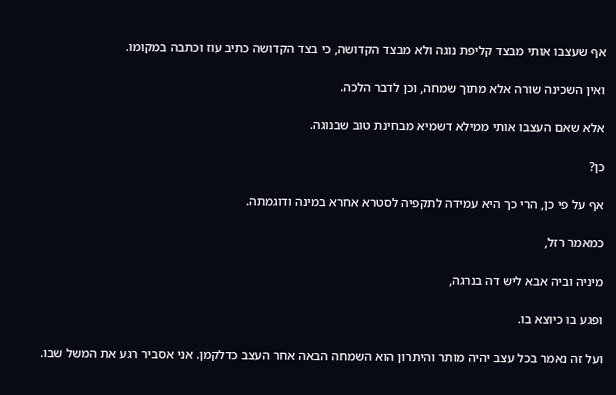אף שעצבו אותי מבצד קליפת נוגה ולא מבצד הקדושה, כי בצד הקדושה כתיב עוז וכתבה במקומו.

ואין השכינה שורה אלא מתוך שמחה, וכן לדבר הלכה.

אלא שאם העצבו אותי ממילא דשמיא מבחינת טוב שבנוגה.

כן?

אף על פי כן, הרי כך היא עמידה לתקפיה לסטרא אחרא במינה ודוגמתה.

כמאמר רזל,

מיניה וביה אבא ליש דה בנרגה,

ופגע בו כיוצא בו.

ועל זה נאמר בכל עצב יהיה מותר והיתרון הוא השמחה הבאה אחר העצב כדלקמן. אני אסביר רגע את המשל שבו.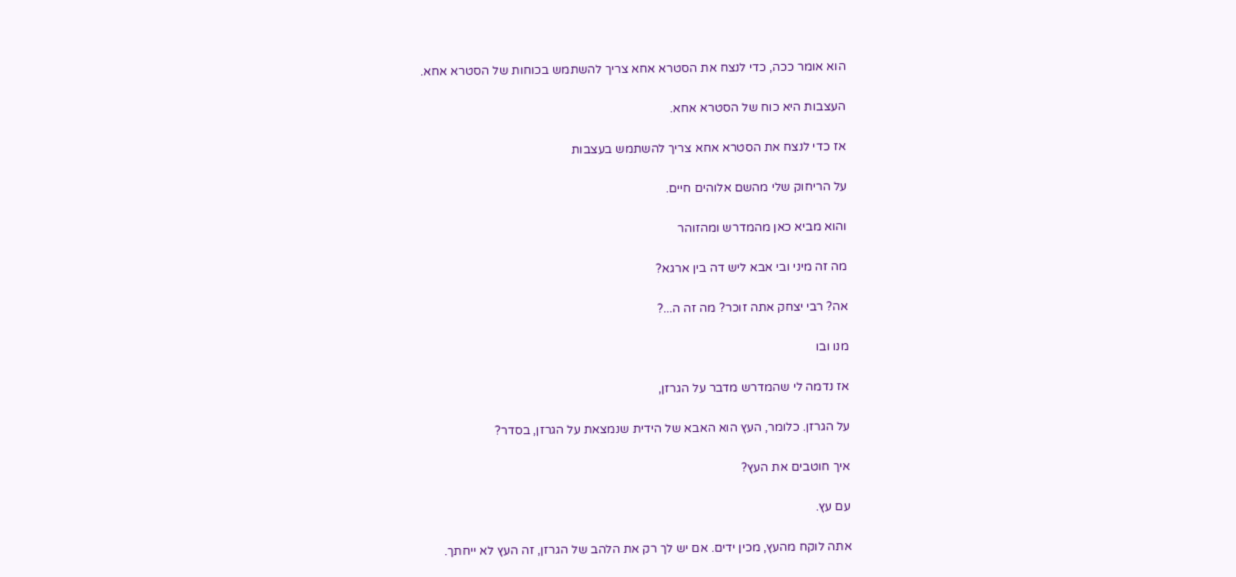הוא אומר ככה, כדי לנצח את הסטרא אחא צריך להשתמש בכוחות של הסטרא אחא.

העצבות היא כוח של הסטרא אחא.

אז כדי לנצח את הסטרא אחא צריך להשתמש בעצבות

על הריחוק שלי מהשם אלוהים חיים.

והוא מביא כאן מהמדרש ומהזוהר

מה זה מיני ובי אבא ליש דה בין ארגא?

אה? רבי יצחק אתה זוכר? מה זה ה...?

מנו ובו

אז נדמה לי שהמדרש מדבר על הגרזן,

על הגרזן. כלומר, העץ הוא האבא של הידית שנמצאת על הגרזן, בסדר?

איך חוטבים את העץ?

עם עץ.

אתה לוקח מהעץ, מכין ידים. אם יש לך רק את הלהב של הגרזן, זה העץ לא ייחתך.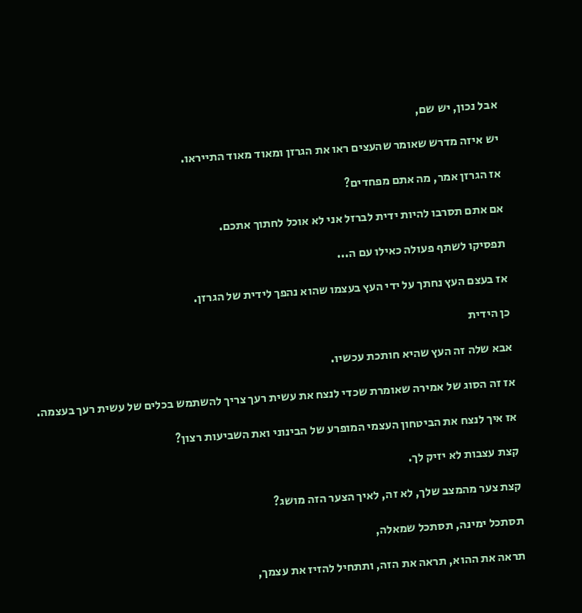אבל נכון, יש שם,

יש איזה מדרש שאומר שהעצים ראו את הגרזן ומאוד מאוד התייראו.

אז הגרזן אמר, מה אתם מפחדים?

אם אתם תסרבו להיות ידית לברזל אני לא אוכל לחתוך אתכם.

תפסיקו לשתף פעולה כאילו עם ה...

אז בעצם העץ נחתך על ידי העץ בעצמו שהוא נהפך לידית של הגרזן.

כן הידית

אבא שלה זה העץ שהיא חותכת עכשיו.

אז זה הסוג של אמירה שאומרת שכדי לנצח את עשית רעך צריך להשתמש בכלים של עשית רעך בעצמה.

אז איך לנצח את הביטחון העצמי המופרע של הבינוני ואת השביעות רצון?

קצת עצבות לא יזיק לך.

קצת צער מהמצב שלך, לא זה, לאיך הצער הזה מושג?

תסתכל ימינה, תסתכל שמאלה,

תראה את ההוא, תראה את הזה, ותתחיל להזיז את עצמך,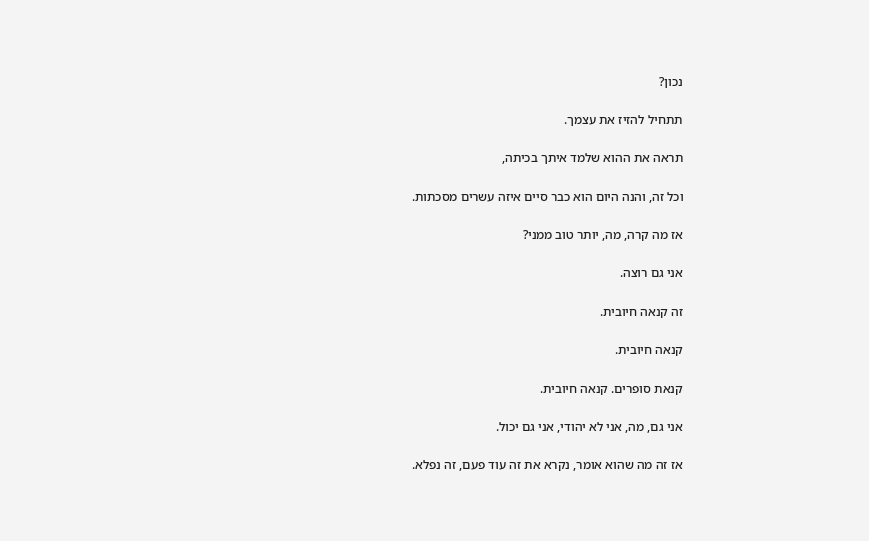נכון?

תתחיל להזיז את עצמך.

תראה את ההוא שלמד איתך בכיתה,

וכל זה, והנה היום הוא כבר סיים איזה עשרים מסכתות.

אז מה קרה, מה, יותר טוב ממני?

אני גם רוצה.

זה קנאה חיובית.

קנאה חיובית.

קנאת סופרים. קנאה חיובית.

אני גם, מה, אני לא יהודי, אני גם יכול.

אז זה מה שהוא אומר, נקרא את זה עוד פעם, זה נפלא.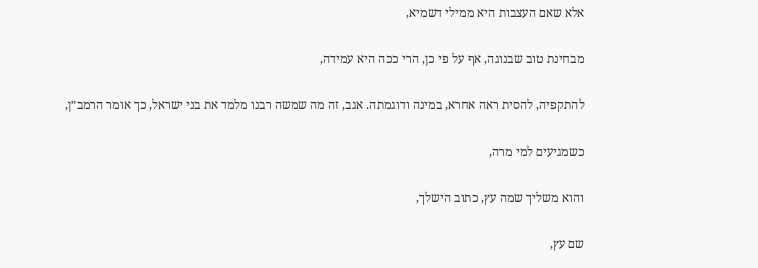אלא שאם העצבות היא ממילי דשמיא,

מבחינת טוב שבנוגה, אף על פי כן, הרי ככה היא עמידה,

להתקפיה, להסית ראה אחרא, במינה ודוגמתה. אגב, זה מה שמשה רבנו מלמד את בני ישראל, כך אומר הרמב״ן,

כשמגיעים למי מרה,

והוא משליך שמה עץ, כתוב הישלך,

שם עץ,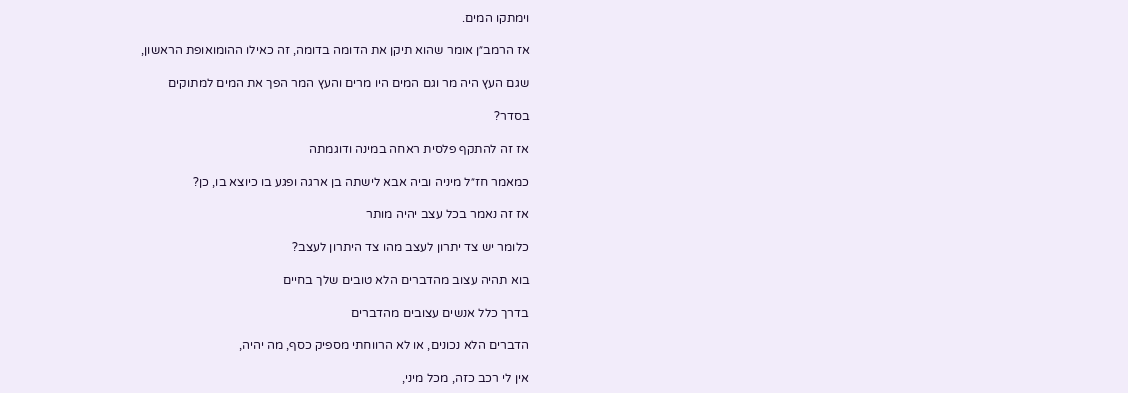וימתקו המים.

אז הרמב״ן אומר שהוא תיקן את הדומה בדומה, זה כאילו ההומואופת הראשון,

שגם העץ היה מר וגם המים היו מרים והעץ המר הפך את המים למתוקים

בסדר?

אז זה להתקף פלסית ראחה במינה ודוגמתה

כמאמר חז״ל מיניה וביה אבא לישתה בן ארגה ופגע בו כיוצא בו, כן?

אז זה נאמר בכל עצב יהיה מותר

כלומר יש צד יתרון לעצב מהו צד היתרון לעצב?

בוא תהיה עצוב מהדברים הלא טובים שלך בחיים

בדרך כלל אנשים עצובים מהדברים

הדברים הלא נכונים, או לא הרווחתי מספיק כסף, מה יהיה,

אין לי רכב כזה, מכל מיני,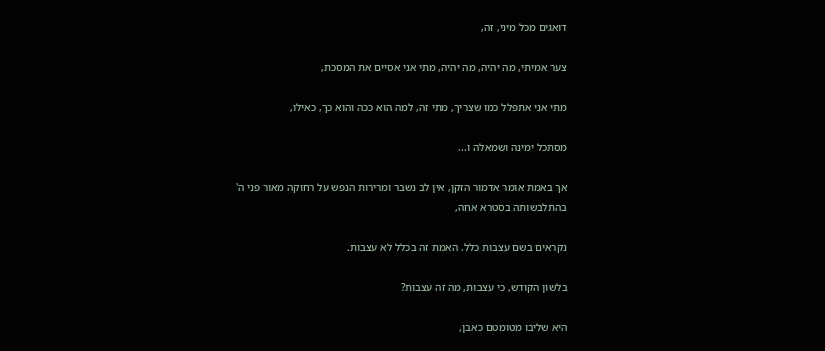דואגים מכל מיני, זה,

צער אמיתי, מה יהיה, מה יהיה, מתי אני אסיים את המסכת,

מתי אני אתפלל כמו שצריך, מתי זה, למה הוא ככה והוא כך, כאילו,

מסתכל ימינה ושמאלה ו...

אך באמת אומר אדמור הזקן, אין לב נשבר ומרירות הנפש על רחוקה מאור פני ה' בהתלבשותה בסטרא אחה,

נקראים בשם עצבות כלל. האמת זה בכלל לא עצבות.

בלשון הקודש, כי עצבות, מה זה עצבות?

היא שליבו מטומטם כאבן,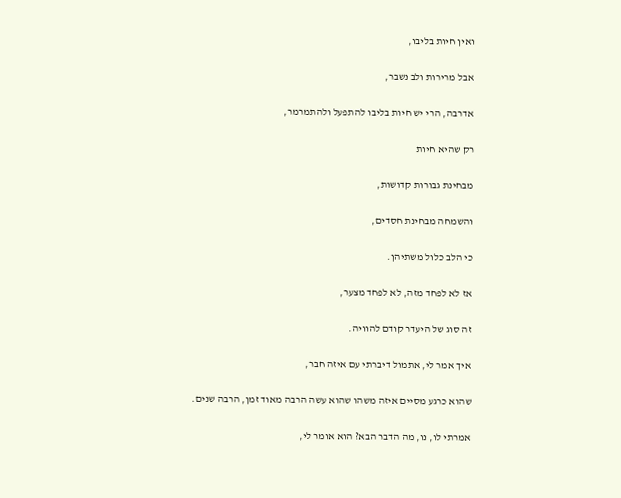ואין חיות בליבו,

אבל מרירות ולב נשבר,

אדרבה, הרי יש חיות בליבו להתפעל ולהתמרמר,

רק שהיא חיות

מבחינת גבורות קדושות,

והשמחה מבחינת חסדים,

כי הלב כלול משתיהן.

אז לא לפחד מזה, לא לפחד מצער,

זה סוג של היעדר קודם להוויה.

איך אמר לי, אתמול דיברתי עם איזה חבר,

שהוא כרגע מסיים איזה משהו שהוא עשה הרבה מאוד זמן, הרבה שנים.

אמרתי לו, נו, מה הדבר הבא? הוא אומר לי,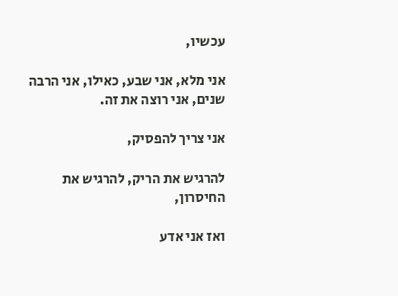עכשיו,

אני מלא, אני שבע, כאילו, אני הרבה שנים, אני רוצה את זה.

אני צריך להפסיק,

להרגיש את הריק, להרגיש את החיסרון,

ואז אני אדע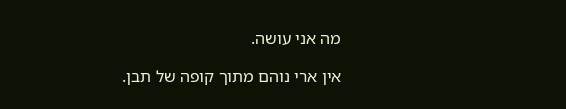מה אני עושה.

אין ארי נוהם מתוך קופה של תבן.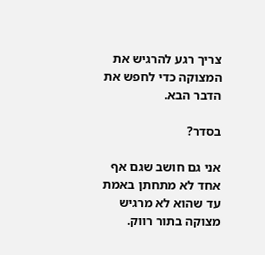צריך רגע להרגיש את המצוקה כדי לחפש את הדבר הבא.

בסדר?

אני גם חושב שגם אף אחד לא מתחתן באמת עד שהוא לא מרגיש מצוקה בתור רווק.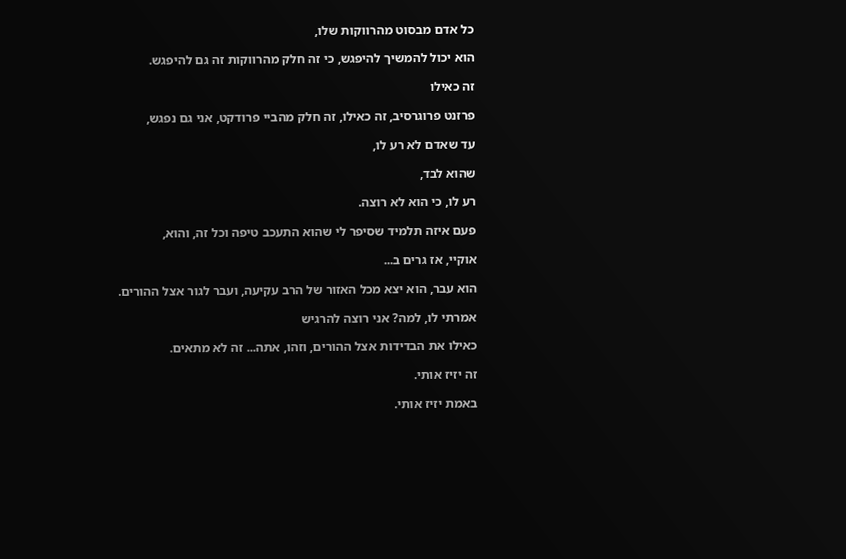כל אדם מבסוט מהרווקות שלו,

הוא יכול להמשיך להיפגש, כי זה חלק מהרווקות זה גם להיפגש.

זה כאילו

פרזנט פרוגרסיב, זה כאילו, זה חלק מהביי פרודקט, אני גם נפגש,

עד שאדם לא רע לו,

שהוא לבד,

רע לו, כי הוא לא רוצה.

פעם איזה תלמיד שסיפר לי שהוא התעכב טיפה וכל זה, והוא,

אוקיי, אז גרים ב...

הוא עבר, הוא יצא מכל האזור של הרב עקיעה, ועבר לגור אצל ההורים.

אמרתי לו, למה? אני רוצה להרגיש

כאילו את הבדידות אצל ההורים, וזהו, אתה... זה לא מתאים.

זה יזיז אותי.

באמת יזיז אותי.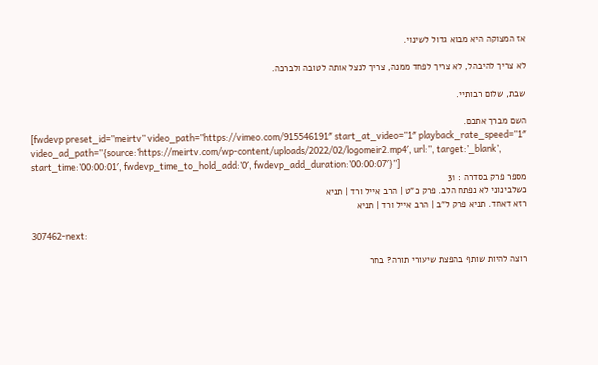אז המצוקה היא מבוא גדול לשינוי.

לא צריך להיבהל, לא צריך לפחד ממנה, צריך לנצל אותה לטובה ולברכה.

שבת, שלום רבותיי.

השם מברך אתכם.
[fwdevp preset_id=”meirtv” video_path=”https://vimeo.com/915546191″ start_at_video=”1″ playback_rate_speed=”1″ video_ad_path=”{source:’https://meirtv.com/wp-content/uploads/2022/02/logomeir2.mp4′, url:”, target:’_blank’, start_time:’00:00:01′, fwdevp_time_to_hold_add:’0′, fwdevp_add_duration:’00:00:07′}”]
מספר פרק בסדרה : 31
כשלבינוני לא נפתח הלב. פרק כ"ט | הרב אייל ורד | תניא
רזא דאחד. תניא פרק ל"ב | הרב אייל ורד | תניא

307462-next:

רוצה להיות שותף בהפצת שיעורי תורה? בחר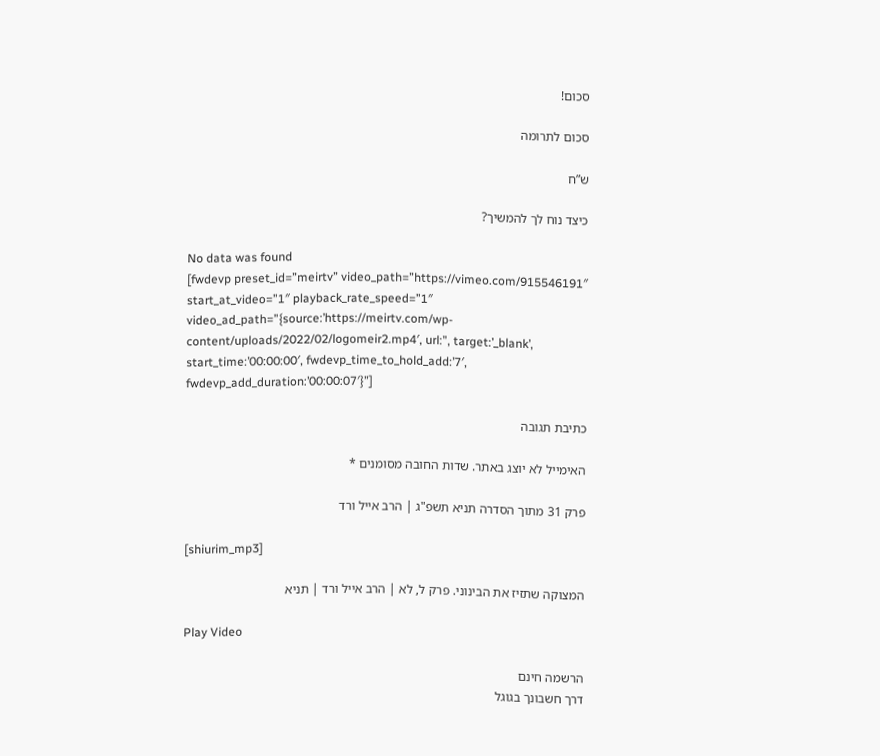סכום!

סכום לתרומה

ש”ח

כיצד נוח לך להמשיך?

No data was found
[fwdevp preset_id=”meirtv” video_path=”https://vimeo.com/915546191″ start_at_video=”1″ playback_rate_speed=”1″ video_ad_path=”{source:’https://meirtv.com/wp-content/uploads/2022/02/logomeir2.mp4′, url:”, target:’_blank’, start_time:’00:00:00′, fwdevp_time_to_hold_add:’7′, fwdevp_add_duration:’00:00:07′}”]

כתיבת תגובה

האימייל לא יוצג באתר. שדות החובה מסומנים *

פרק 31 מתוך הסדרה תניא תשפ"ג | הרב אייל ורד

[shiurim_mp3]

המצוקה שתזיז את הבינוני. פרק ל, לא | הרב אייל ורד | תניא

Play Video

הרשמה חינם
דרך חשבונך בגוגל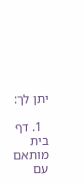יתן לך:

  1. דף בית מותאם עם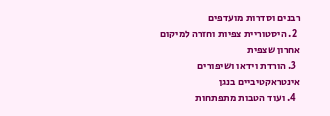רבנים וסדרות מועדפים
  2. היסטוריית צפיות וחזרה למיקום אחרון שצפית
  3. הורדת וידאו ושיפורים אינטראקטיביים בנגן
  4. ועוד הטבות מתפתחות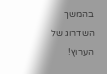בהמשך השדרוג של הערוץ!